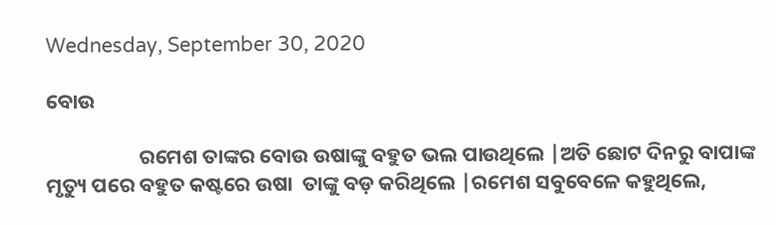Wednesday, September 30, 2020

ବୋଉ

                    ରମେଶ ତାଙ୍କର ବୋଉ ଉଷାଙ୍କୁ ବହୁତ ଭଲ ପାଉଥିଲେ |ଅତି ଛୋଟ ଦିନରୁ ବାପାଙ୍କ ମୃତ୍ୟୁ ପରେ ବହୁତ କଷ୍ଟରେ ଉଷା  ତାଙ୍କୁ ବଡ଼ କରିଥିଲେ |ରମେଶ ସବୁବେଳେ କହୁଥିଲେ,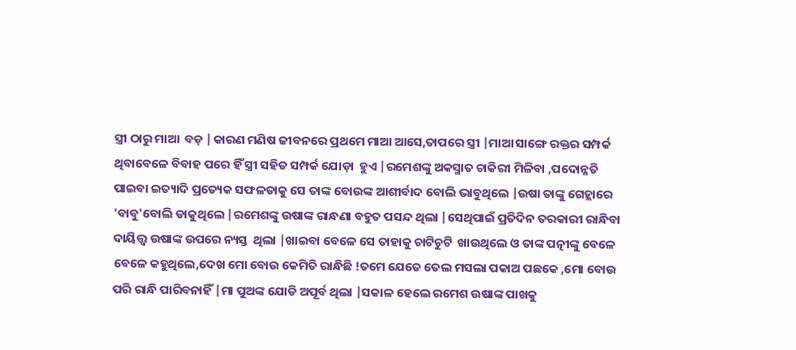ସ୍ତ୍ରୀ ଠାରୁ ମାଆ  ବଡ଼ |କାରଣ ମଣିଷ ଜୀବନରେ ପ୍ରଥମେ ମାଆ ଆସେ,ତାପରେ ସ୍ତ୍ରୀ |ମାଆ ସାଙ୍ଗେ ରକ୍ତର ସମ୍ପର୍କ ଥିବାବେଳେ ବିବାହ ପରେ ହିଁ ସ୍ତ୍ରୀ ସହିତ ସମ୍ପର୍କ ଯୋଡ଼ା  ହୁଏ |ରମେଶଙ୍କୁ ଅକସ୍ମାତ ଚାକିରୀ ମିଳିବା ,ପଦୋନ୍ନତି ପାଇବା ଇତ୍ୟାଦି ପ୍ରତ୍ୟେକ ସଫଳତାକୁ ସେ ତାଙ୍କ ବୋଉଙ୍କ ଆଶୀର୍ବାଦ ବୋଲି ଭାବୁଥିଲେ |ଉଷା ତାଙ୍କୁ ଗେହ୍ଲାରେ 'ବାବୁ'ବୋଲି ଡାକୁଥିଲେ |ରମେଶଙ୍କୁ ଉଷାଙ୍କ ରାନ୍ଧଣା ବହୁତ ପସନ୍ଦ ଥିଲା |ସେଥିପାଇଁ ପ୍ରତିଦିନ ତରକାରୀ ରାନ୍ଧିବା ଦାୟିତ୍ତ୍ୱ ଉଷାଙ୍କ ଉପରେ ନ୍ୟସ୍ତ  ଥିଲା |ଖାଇବା ବେଳେ ସେ ତାହାକୁ ଚାଟିଚୁଟି  ଖାଉଥିଲେ ଓ ତାଙ୍କ ପତ୍ନୀଙ୍କୁ ବେଳେ ବେଳେ କହୁଥିଲେ,ଦେଖ ମୋ ବୋଉ କେମିତି ରାନ୍ଧିଛି !ତମେ ଯେତେ ତେଲ ମସଲା ପକାଅ ପଛକେ ,ମୋ ବୋଉ ପରି ରାନ୍ଧି ପାରିବନାହିଁ |ମା ପୁଅଙ୍କ ଯୋଡି ଅପୂର୍ବ ଥିଲା |ସକାଳ ହେଲେ ରମେଶ ଉଷାଙ୍କ ପାଖକୁ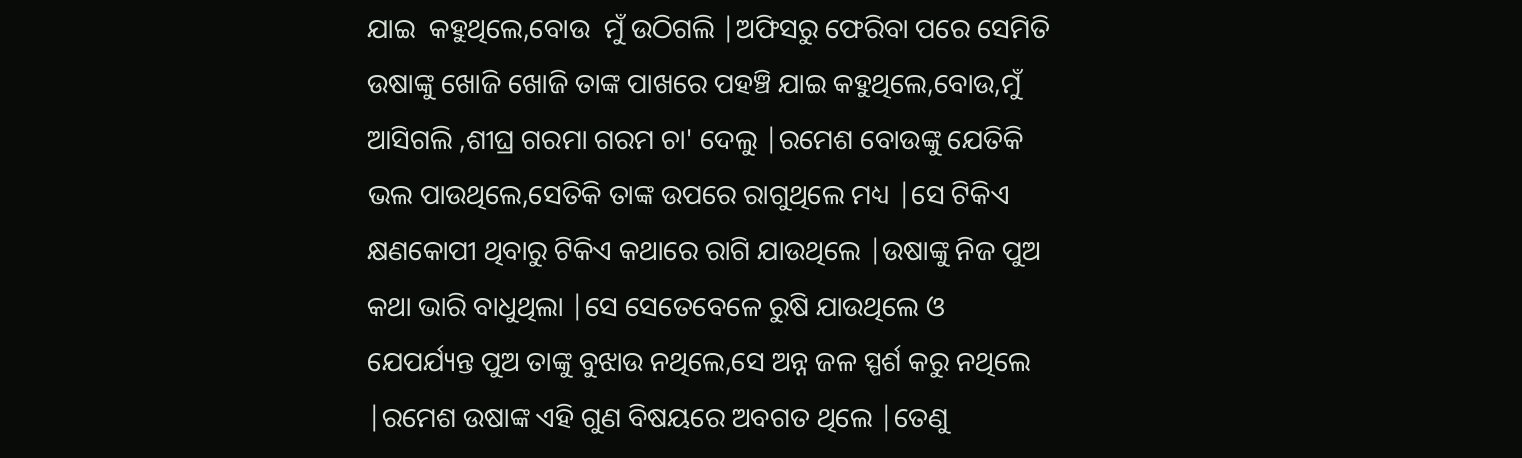ଯାଇ  କହୁଥିଲେ,ବୋଉ  ମୁଁ ଉଠିଗଲି |ଅଫିସରୁ ଫେରିବା ପରେ ସେମିତି ଉଷାଙ୍କୁ ଖୋଜି ଖୋଜି ତାଙ୍କ ପାଖରେ ପହଞ୍ଚି ଯାଇ କହୁଥିଲେ,ବୋଉ,ମୁଁ ଆସିଗଲି ,ଶୀଘ୍ର ଗରମା ଗରମ ଚା' ଦେଲୁ |ରମେଶ ବୋଉଙ୍କୁ ଯେତିକି ଭଲ ପାଉଥିଲେ,ସେତିକି ତାଙ୍କ ଉପରେ ରାଗୁଥିଲେ ମଧ୍ୟ |ସେ ଟିକିଏ କ୍ଷଣକୋପୀ ଥିବାରୁ ଟିକିଏ କଥାରେ ରାଗି ଯାଉଥିଲେ |ଉଷାଙ୍କୁ ନିଜ ପୁଅ କଥା ଭାରି ବାଧୁଥିଲା |ସେ ସେତେବେଳେ ରୁଷି ଯାଉଥିଲେ ଓ ଯେପର୍ଯ୍ୟନ୍ତ ପୁଅ ତାଙ୍କୁ ବୁଝାଉ ନଥିଲେ,ସେ ଅନ୍ନ ଜଳ ସ୍ପର୍ଶ କରୁ ନଥିଲେ |ରମେଶ ଉଷାଙ୍କ ଏହି ଗୁଣ ବିଷୟରେ ଅବଗତ ଥିଲେ |ତେଣୁ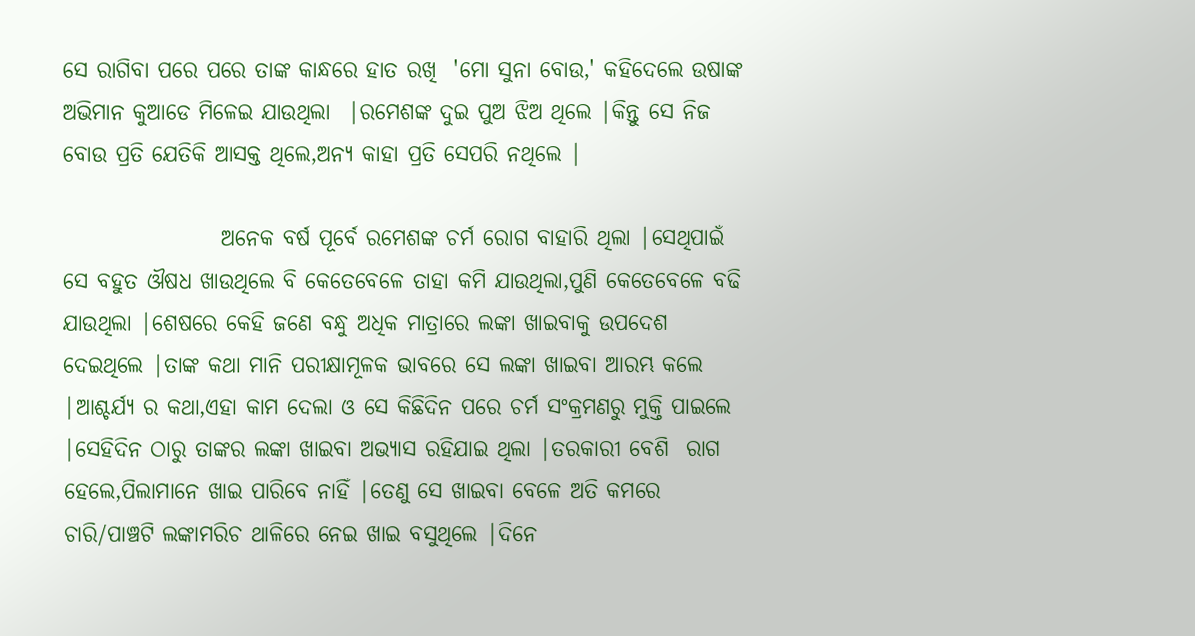ସେ ରାଗିବା ପରେ ପରେ ତାଙ୍କ କାନ୍ଧରେ ହାତ ରଖି  'ମୋ ସୁନା ବୋଉ,' କହିଦେଲେ ଉଷାଙ୍କ ଅଭିମାନ କୁଆଡେ ମିଳେଇ ଯାଉଥିଲା  |ରମେଶଙ୍କ ଦୁଇ ପୁଅ ଝିଅ ଥିଲେ |କିନ୍ତୁ ସେ ନିଜ ବୋଉ ପ୍ରତି ଯେତିକି ଆସକ୍ତ ଥିଲେ,ଅନ୍ୟ କାହା ପ୍ରତି ସେପରି ନଥିଲେ |

                  ଅନେକ ବର୍ଷ ପୂର୍ବେ ରମେଶଙ୍କ ଚର୍ମ ରୋଗ ବାହାରି ଥିଲା |ସେଥିପାଇଁ ସେ ବହୁତ ଔଷଧ ଖାଉଥିଲେ ବି କେତେବେଳେ ତାହା କମି ଯାଉଥିଲା,ପୁଣି କେତେବେଳେ ବଢି ଯାଉଥିଲା |ଶେଷରେ କେହି ଜଣେ ବନ୍ଧୁ ଅଧିକ ମାତ୍ରାରେ ଲଙ୍କା ଖାଇବାକୁ ଉପଦେଶ ଦେଇଥିଲେ |ତାଙ୍କ କଥା ମାନି ପରୀକ୍ଷାମୂଳକ ଭାବରେ ସେ ଲଙ୍କା ଖାଇବା ଆରମ୍ଭ କଲେ |ଆଶ୍ଚର୍ଯ୍ୟ ର କଥା,ଏହା କାମ ଦେଲା ଓ ସେ କିଛିଦିନ ପରେ ଚର୍ମ ସଂକ୍ରମଣରୁ ମୁକ୍ତି ପାଇଲେ |ସେହିଦିନ ଠାରୁ ତାଙ୍କର ଲଙ୍କା ଖାଇବା ଅଭ୍ୟାସ ରହିଯାଇ ଥିଲା |ତରକାରୀ ବେଶି  ରାଗ ହେଲେ,ପିଲାମାନେ ଖାଇ ପାରିବେ ନାହିଁ |ତେଣୁ ସେ ଖାଇବା ବେଳେ ଅତି କମରେ ଚାରି/ପାଞ୍ଚଟି ଲଙ୍କାମରିଚ ଥାଳିରେ ନେଇ ଖାଇ ବସୁଥିଲେ |ଦିନେ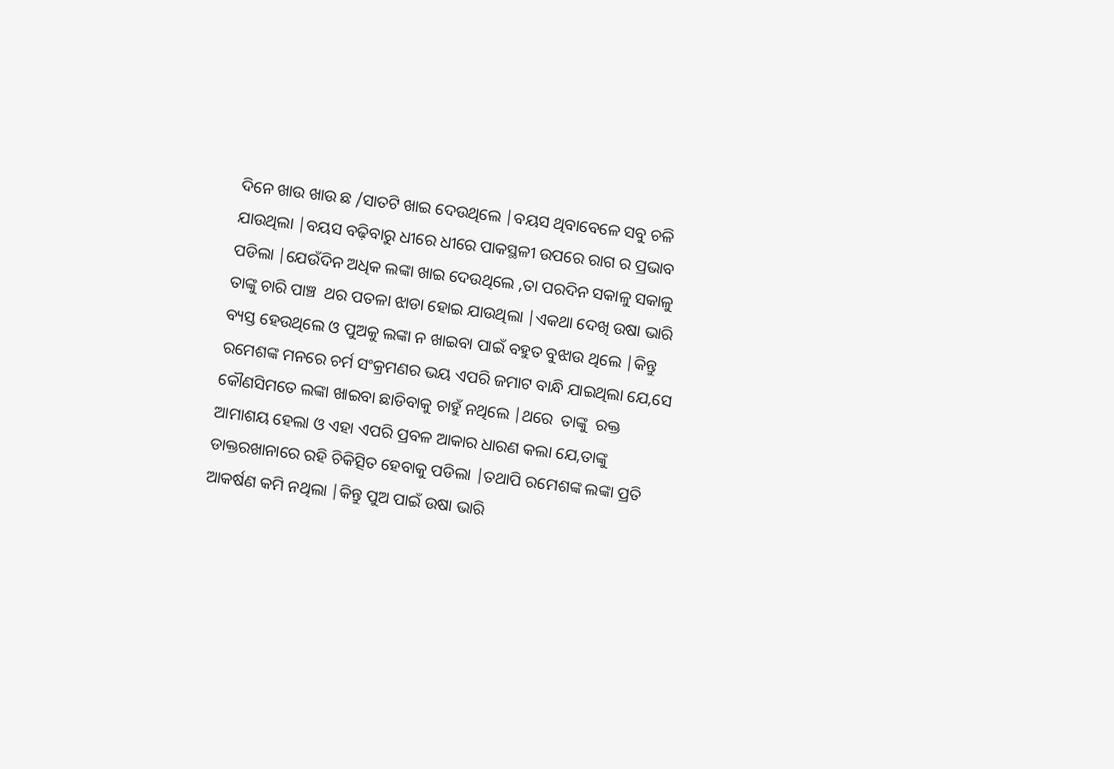ଦିନେ ଖାଉ ଖାଉ ଛ /ସାତଟି ଖାଇ ଦେଉଥିଲେ |ବୟସ ଥିବାବେଳେ ସବୁ ଚଳି  ଯାଉଥିଲା |ବୟସ ବଢ଼ିବାରୁ ଧୀରେ ଧୀରେ ପାକସ୍ଥଳୀ ଉପରେ ରାଗ ର ପ୍ରଭାବ ପଡିଲା |ଯେଉଁଦିନ ଅଧିକ ଲଙ୍କା ଖାଇ ଦେଉଥିଲେ ,ତା ପରଦିନ ସକାଳୁ ସକାଳୁ ତାଙ୍କୁ ଚାରି ପାଞ୍ଚ  ଥର ପତଳା ଝାଡା ହୋଇ ଯାଉଥିଲା |ଏକଥା ଦେଖି ଉଷା ଭାରି ବ୍ୟସ୍ତ ହେଉଥିଲେ ଓ ପୁଅକୁ ଲଙ୍କା ନ ଖାଇବା ପାଇଁ ବହୁତ ବୁଝାଉ ଥିଲେ |କିନ୍ତୁ ରମେଶଙ୍କ ମନରେ ଚର୍ମ ସଂକ୍ରମଣର ଭୟ ଏପରି ଜମାଟ ବାନ୍ଧି ଯାଇଥିଲା ଯେ,ସେ କୌଣସିମତେ ଲଙ୍କା ଖାଇବା ଛାଡିବାକୁ ଚାହୁଁ ନଥିଲେ |ଥରେ  ତାଙ୍କୁ  ରକ୍ତ ଆମାଶୟ ହେଲା ଓ ଏହା ଏପରି ପ୍ରବଳ ଆକାର ଧାରଣ କଲା ଯେ,ତାଙ୍କୁ ଡାକ୍ତରଖାନାରେ ରହି ଚିକିତ୍ସିତ ହେବାକୁ ପଡିଲା |ତଥାପି ରମେଶଙ୍କ ଲଙ୍କା ପ୍ରତି ଆକର୍ଷଣ କମି ନଥିଲା |କିନ୍ତୁ ପୁଅ ପାଇଁ ଉଷା ଭାରି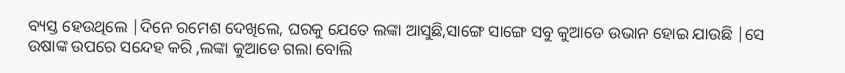ବ୍ୟସ୍ତ ହେଉଥିଲେ |ଦିନେ ରମେଶ ଦେଖିଲେ, ଘରକୁ ଯେତେ ଲଙ୍କା ଆସୁଛି,ସାଙ୍ଗେ ସାଙ୍ଗେ ସବୁ କୁଆଡେ ଉଭାନ ହୋଇ ଯାଉଛି |ସେ ଉଷାଙ୍କ ଉପରେ ସନ୍ଦେହ କରି ,ଲଙ୍କା କୁଆଡେ ଗଲା ବୋଲି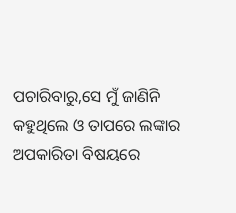ପଚାରିବାରୁ,ସେ ମୁଁ ଜାଣିନି କହୁଥିଲେ ଓ ତାପରେ ଲଙ୍କାର ଅପକାରିତା ବିଷୟରେ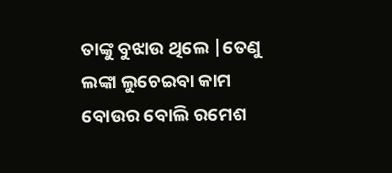ତାଙ୍କୁ ବୁଝାଉ ଥିଲେ |ତେଣୁ ଲଙ୍କା ଲୁଚେଇବା କାମ ବୋଉର ବୋଲି ରମେଶ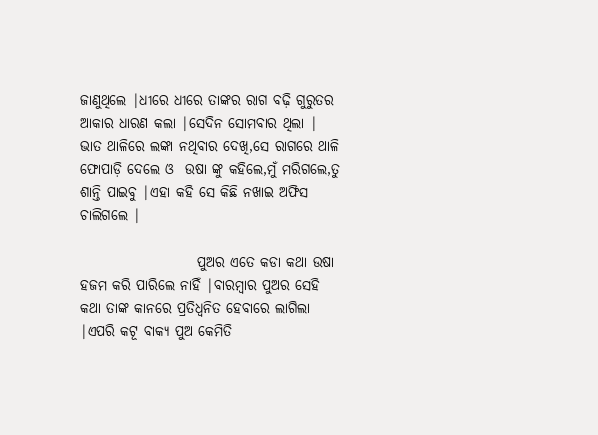ଜାଣୁଥିଲେ |ଧୀରେ ଧୀରେ ତାଙ୍କର ରାଗ ବଢ଼ି ଗୁରୁତର ଆକାର ଧାରଣ କଲା |ସେଦିନ ସୋମବାର ଥିଲା | ଭାତ ଥାଳିରେ ଲଙ୍କା ନଥିବାର ଦେଖି,ସେ ରାଗରେ ଥାଳି ଫୋପାଡ଼ି ଦେଲେ ଓ  ଉଷା ଙ୍କୁ କହିଲେ,ମୁଁ ମରିଗଲେ,ତୁ ଶାନ୍ତି ପାଇବୁ |ଏହା କହି ସେ କିଛି ନଖାଇ ଅଫିସ ଚାଲିଗଲେ |

                     ପୁଅର ଏତେ କଡା କଥା ଉଷା ହଜମ କରି ପାରିଲେ ନାହିଁ |ବାରମ୍ବାର ପୁଅର ସେହି କଥା ତାଙ୍କ କାନରେ ପ୍ରତିଧ୍ଵନିତ ହେବାରେ ଲାଗିଲା |ଏପରି କଟୂ ବାକ୍ୟ ପୁଅ କେମିତି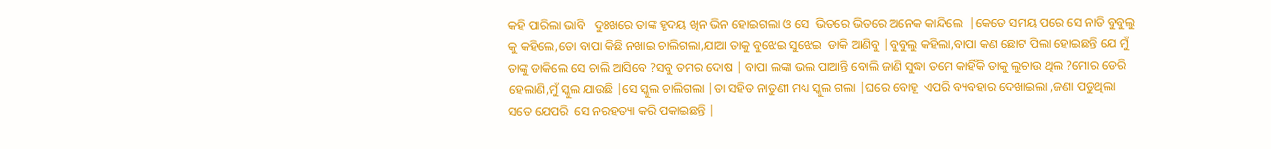କହି ପାରିଲା ଭାବି   ଦୁଃଖରେ ତାଙ୍କ ହୃଦୟ ଖିନ ଭିନ ହୋଇଗଲା ଓ ସେ  ଭିତରେ ଭିତରେ ଅନେକ କାନ୍ଦିଲେ  |କେତେ ସମୟ ପରେ ସେ ନାତି ବୁବୁଲୁ କୁ କହିଲେ,ତୋ ବାପା କିଛି ନଖାଇ ଚାଲିଗଲା,ଯାଆ ତାକୁ ବୁଝେଇ ସୁଝେଇ  ଡାକି ଆଣିବୁ |ବୁବୁଲୁ କହିଲା,ବାପା କଣ ଛୋଟ ପିଲା ହୋଇଛନ୍ତି ଯେ ମୁଁ ତାଙ୍କୁ ଡାକିଲେ ସେ ଚାଲି ଆସିବେ ?ସବୁ ତମର ଦୋଷ | ବାପା ଲଙ୍କା ଭଲ ପାଆନ୍ତି ବୋଲି ଜାଣି ସୁଦ୍ଧା ତମେ କାହିଁକି ତାକୁ ଲୁଚାଉ ଥିଲ ?ମୋର ଡେରି ହେଲାଣି,ମୁଁ ସ୍କୁଲ ଯାଉଛି |ସେ ସ୍କୁଲ ଚାଲିଗଲା |ତା ସହିତ ନାତୁଣୀ ମଧ୍ୟ ସ୍କୁଲ ଗଲା |ଘରେ ବୋହୂ  ଏପରି ବ୍ୟବହାର ଦେଖାଇଲା ,ଜଣା ପଡୁଥିଲା  ସତେ ଯେପରି  ସେ ନରହତ୍ୟା କରି ପକାଇଛନ୍ତି |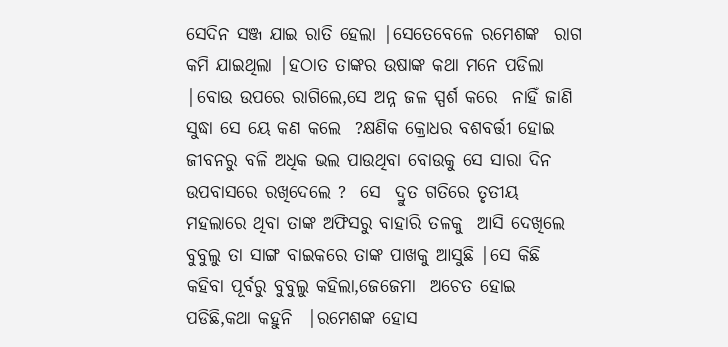ସେଦିନ ସଞ୍ଜ ଯାଇ ରାତି ହେଲା |ସେତେବେଳେ ରମେଶଙ୍କ  ରାଗ କମି ଯାଇଥିଲା |ହଠାତ ତାଙ୍କର ଉଷାଙ୍କ କଥା ମନେ ପଡିଲା |ବୋଉ ଉପରେ ରାଗିଲେ,ସେ ଅନ୍ନ ଜଳ ସ୍ପର୍ଶ କରେ  ନାହିଁ ଜାଣି ସୁଦ୍ଧା ସେ ୟେ କଣ କଲେ  ?କ୍ଷଣିକ କ୍ରୋଧର ବଶବର୍ତ୍ତୀ ହୋଇ ଜୀବନରୁ ବଳି ଅଧିକ ଭଲ ପାଉଥିବା ବୋଉକୁ ସେ ସାରା ଦିନ ଉପବାସରେ ରଖିଦେଲେ ?  ସେ  ଦ୍ରୁତ ଗତିରେ ତୃତୀୟ ମହଲାରେ ଥିବା ତାଙ୍କ ଅଫିସରୁ ବାହାରି ତଳକୁ  ଆସି ଦେଖିଲେ ବୁବୁଲୁ ତା ସାଙ୍ଗ ବାଇକରେ ତାଙ୍କ ପାଖକୁ ଆସୁଛି |ସେ କିଛି କହିବା ପୂର୍ବରୁ ବୁବୁଲୁ କହିଲା,ଜେଜେମା  ଅଚେତ ହୋଇ ପଡିଛି,କଥା କହୁନି  |ରମେଶଙ୍କ ହୋସ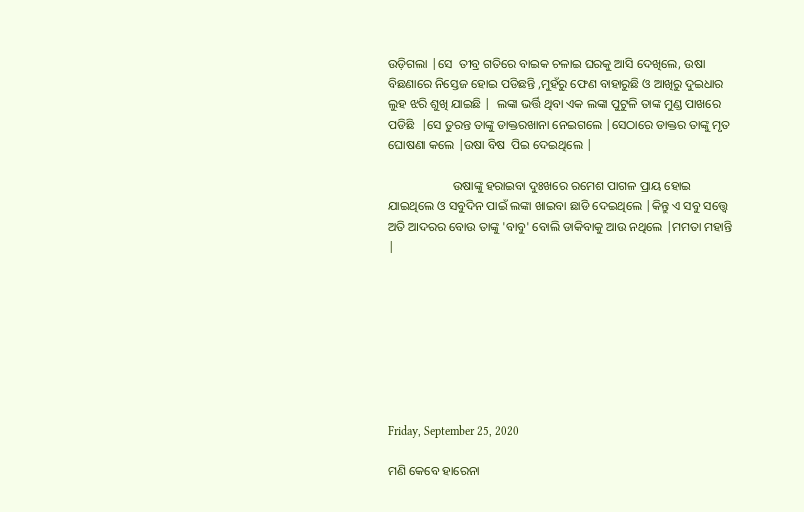ଉଡ଼ିଗଲା |ସେ  ତୀବ୍ର ଗତିରେ ବାଇକ ଚଳାଇ ଘରକୁ ଆସି ଦେଖିଲେ, ଉଷା ବିଛଣାରେ ନିସ୍ତେଜ ହୋଇ ପଡିଛନ୍ତି ,ମୁହଁରୁ ଫେଣ ବାହାରୁଛି ଓ ଆଖିରୁ ଦୁଇଧାର ଲୁହ ଝରି ଶୁଖି ଯାଇଛି |  ଲଙ୍କା ଭର୍ତ୍ତି ଥିବା ଏକ ଲଙ୍କା ପୁଟୁଳି ତାଙ୍କ ମୁଣ୍ଡ ପାଖରେ ପଡିଛି  |ସେ ତୁରନ୍ତ ତାଙ୍କୁ ଡାକ୍ତରଖାନା ନେଇଗଲେ |ସେଠାରେ ଡାକ୍ତର ତାଙ୍କୁ ମୃତ ଘୋଷଣା କଲେ |ଉଷା ବିଷ  ପିଇ ଦେଇଥିଲେ |

                     ଉଷାଙ୍କୁ ହରାଇବା ଦୁଃଖରେ ରମେଶ ପାଗଳ ପ୍ରାୟ ହୋଇ ଯାଇଥିଲେ ଓ ସବୁଦିନ ପାଇଁ ଲଙ୍କା ଖାଇବା ଛାଡି ଦେଇଥିଲେ |କିନ୍ତୁ ଏ ସବୁ ସତ୍ତ୍ୱେ ଅତି ଆଦରର ବୋଉ ତାଙ୍କୁ 'ବାବୁ' ବୋଲି ଡାକିବାକୁ ଆଉ ନଥିଲେ |ମମତା ମହାନ୍ତି |








Friday, September 25, 2020

ମଣି କେବେ ହାରେନା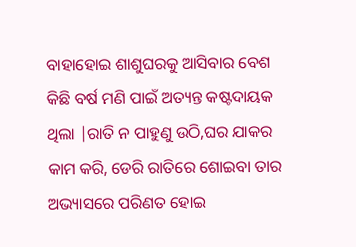ବାହାହୋଇ ଶାଶୁଘରକୁ ଆସିବାର ବେଶ କିଛି ବର୍ଷ ମଣି ପାଇଁ ଅତ୍ୟନ୍ତ କଷ୍ଟଦାୟକ ଥିଲା |ରାତି ନ ପାହୁଣୁ ଉଠି,ଘର ଯାକର କାମ କରି, ଡେରି ରାତିରେ ଶୋଇବା ତାର ଅଭ୍ୟାସରେ ପରିଣତ ହୋଇ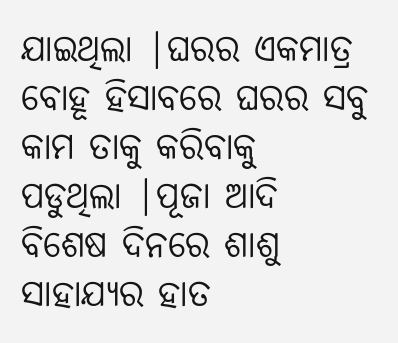ଯାଇଥିଲା |ଘରର ଏକମାତ୍ର ବୋହୂ ହିସାବରେ ଘରର ସବୁ କାମ ତାକୁ କରିବାକୁ ପଡୁଥିଲା |ପୂଜା ଆଦି ବିଶେଷ ଦିନରେ ଶାଶୁ ସାହାଯ୍ୟର ହାତ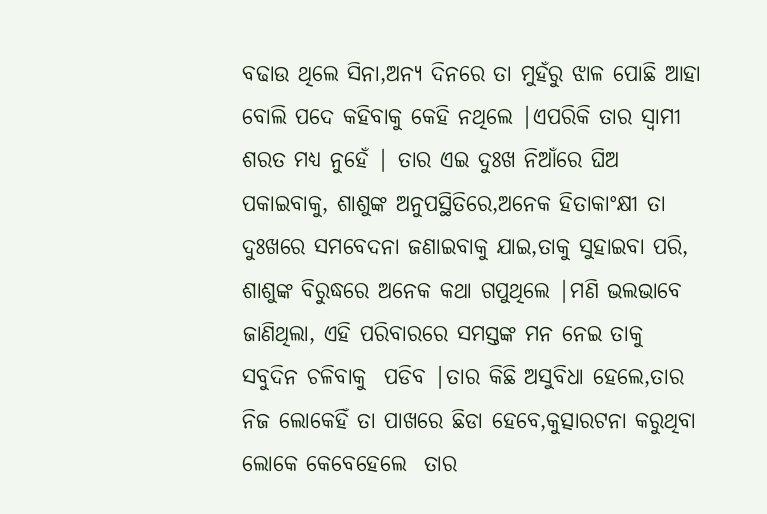ବଢାଉ ଥିଲେ ସିନା,ଅନ୍ୟ ଦିନରେ ତା ମୁହଁରୁ ଝାଳ ପୋଛି ଆହା ବୋଲି ପଦେ କହିବାକୁ କେହି ନଥିଲେ |ଏପରିକି ତାର ସ୍ୱାମୀ ଶରତ ମଧ୍ୟ ନୁହେଁ | ତାର ଏଇ ଦୁଃଖ ନିଆଁରେ ଘିଅ ପକାଇବାକୁ, ଶାଶୁଙ୍କ ଅନୁପସ୍ଥିତିରେ,ଅନେକ ହିତାକାଂକ୍ଷୀ ତା ଦୁଃଖରେ ସମବେଦନା ଜଣାଇବାକୁ ଯାଇ,ତାକୁ ସୁହାଇବା ପରି, ଶାଶୁଙ୍କ ବିରୁଦ୍ଧରେ ଅନେକ କଥା ଗପୁଥିଲେ |ମଣି ଭଲଭାବେ  ଜାଣିଥିଲା, ଏହି ପରିବାରରେ ସମସ୍ତଙ୍କ ମନ ନେଇ ତାକୁ ସବୁଦିନ ଚଳିବାକୁ  ପଡିବ |ତାର କିଛି ଅସୁବିଧା ହେଲେ,ତାର ନିଜ ଲୋକେହିଁ ତା ପାଖରେ ଛିଡା ହେବେ,କୁତ୍ସାରଟନା କରୁଥିବା ଲୋକେ କେବେହେଲେ  ତାର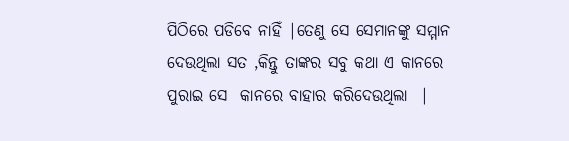ପିଠିରେ ପଡିବେ ନାହିଁ |ତେଣୁ ସେ ସେମାନଙ୍କୁ ସମ୍ମାନ ଦେଉଥିଲା ସତ ,କିନ୍ତୁ ତାଙ୍କର ସବୁ କଥା ଏ କାନରେ ପୁରାଇ ସେ  କାନରେ ବାହାର କରିଦେଉଥିଲା  |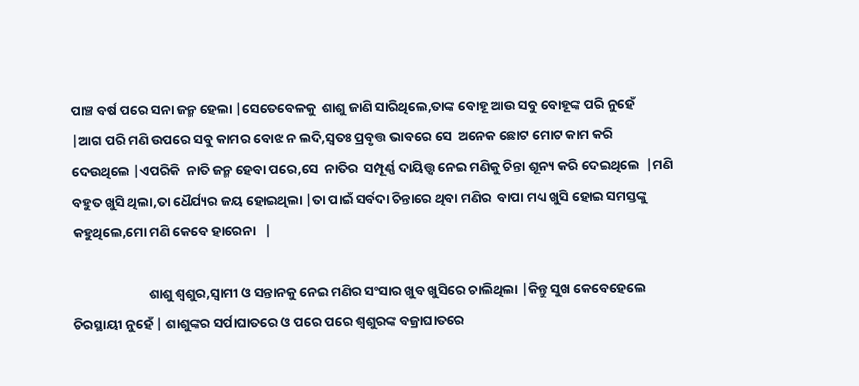ପାଞ୍ଚ ବର୍ଷ ପରେ ସନା ଜନ୍ମ ହେଲା |ସେତେବେଳକୁ  ଶାଶୁ ଜାଣି ସାରିଥିଲେ,ତାଙ୍କ ବୋହୂ ଆଉ ସବୁ ବୋହୂଙ୍କ ପରି ନୁହେଁ   |ଆଗ ପରି ମଣି ଉପରେ ସବୁ କାମର ବୋଝ ନ ଲଦି,ସ୍ୱତଃ ପ୍ରବୃତ୍ତ ଭାବରେ ସେ  ଅନେକ ଛୋଟ ମୋଟ କାମ କରି ଦେଉଥିଲେ |ଏପରିକି  ନାତି ଜନ୍ମ ହେବା ପରେ,ସେ  ନାତିର  ସମ୍ପୂର୍ଣ୍ଣ ଦାୟିତ୍ତ୍ୱ ନେଇ ମଣିକୁ ଚିନ୍ତା ଶୂନ୍ୟ କରି ଦେଇଥିଲେ  |ମଣି  ବହୁତ ଖୁସି ଥିଲା,ତା ଧୈର୍ଯ୍ୟର ଜୟ ହୋଇଥିଲା |ତା ପାଇଁ ସର୍ବଦା ଚିନ୍ତାରେ ଥିବା ମଣିର  ବାପା ମଧ୍ୟ ଖୁସି ହୋଇ ସମସ୍ତଙ୍କୁ କହୁଥିଲେ,ମୋ ମଣି କେବେ ହାରେନା   |

                         ଶାଶୁ ଶ୍ୱଶୁର,ସ୍ୱାମୀ ଓ ସନ୍ତାନକୁ ନେଇ ମଣିର ସଂସାର ଖୁବ ଖୁସିରେ ଚାଲିଥିଲା |କିନ୍ତୁ ସୁଖ କେବେହେଲେ ଚିରସ୍ଥାୟୀ ନୁହେଁ | ଶାଶୁଙ୍କର ସର୍ପାଘାତରେ ଓ ପରେ ପରେ ଶ୍ଵଶୁରଙ୍କ ବଜ୍ରାଘାତରେ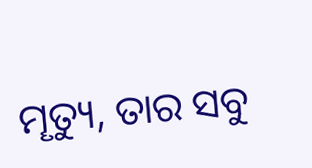ମୄତ୍ୟୁ, ତାର ସବୁ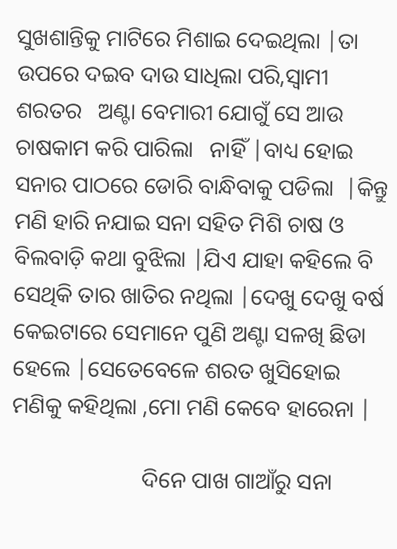ସୁଖଶାନ୍ତିକୁ ମାଟିରେ ମିଶାଇ ଦେଇଥିଲା |ତା ଉପରେ ଦଇବ ଦାଉ ସାଧିଲା ପରି,ସ୍ୱାମୀ ଶରତର   ଅଣ୍ଟା ବେମାରୀ ଯୋଗୁଁ ସେ ଆଉ ଚାଷକାମ କରି ପାରିଲା   ନାହିଁ |ବାଧ୍ୟ ହୋଇ ସନାର ପାଠରେ ଡୋରି ବାନ୍ଧିବାକୁ ପଡିଲା  |କିନ୍ତୁ ମଣି ହାରି ନଯାଇ ସନା ସହିତ ମିଶି ଚାଷ ଓ ବିଲବାଡ଼ି କଥା ବୁଝିଲା |ଯିଏ ଯାହା କହିଲେ ବି ସେଥିକି ତାର ଖାତିର ନଥିଲା |ଦେଖୁ ଦେଖୁ ବର୍ଷ କେଇଟାରେ ସେମାନେ ପୁଣି ଅଣ୍ଟା ସଳଖି ଛିଡା ହେଲେ |ସେତେବେଳେ ଶରତ ଖୁସିହୋଇ ମଣିକୁ କହିଥିଲା ,ମୋ ମଣି କେବେ ହାରେନା |

                       ଦିନେ ପାଖ ଗାଆଁରୁ ସନା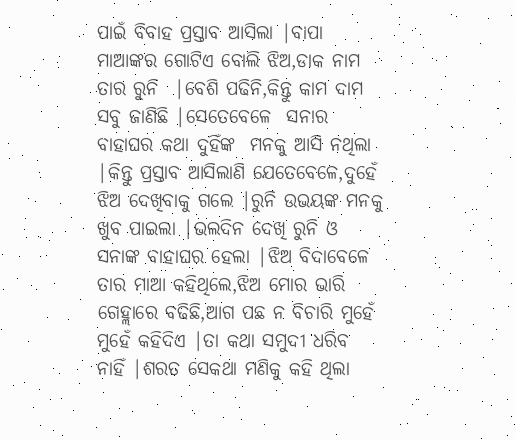ପାଇଁ ବିବାହ ପ୍ରସ୍ତାବ ଆସିଲା |ବାପା ମାଆଙ୍କର ଗୋଟିଏ ବୋଲି ଝିଅ,ଡାକ ନାମ ତାର ରୁନି  |ବେଶି ପଢିନି,କିନ୍ତୁ କାମ ଦାମ ସବୁ ଜାଣିଛି |ସେତେବେଳେ  ସନାର ବାହାଘର କଥା ଦୁହିଁଙ୍କ  ମନକୁ ଆସି ନଥିଲା |କିନ୍ତୁ ପ୍ରସ୍ତାବ ଆସିଲାଣି ଯେତେବେଳେ,ଦୁହେଁ ଝିଅ ଦେଖିବାକୁ ଗଲେ |ରୁନି ଉଭୟଙ୍କ ମନକୁ ଖୁବ ପାଇଲା |ଭଲଦିନ ଦେଖି ରୁନି ଓ ସନାଙ୍କ ବାହାଘର ହେଲା |ଝିଅ ବିଦାବେଳେ ତାର ମାଆ କହିଥିଲେ,ଝିଅ ମୋର ଭାରି ଗେହ୍ଲାରେ ବଢିଛି,ଆଗ ପଛ ନ ବିଚାରି ମୁହେଁ ମୁହେଁ କହିଦିଏ |ତା କଥା ସମୁଦୀ ଧରିବ ନାହିଁ |ଶରତ ସେକଥା ମଣିକୁ କହି ଥିଲା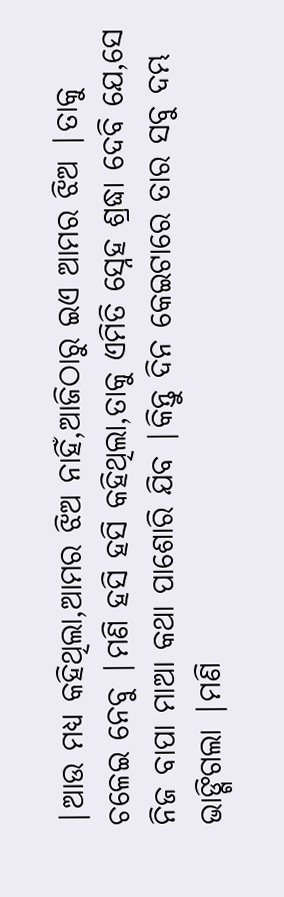|ଆଉ ମଧ୍ୟ କହିଥିଲା,ଆମର ଝିଅ ନାହିଁ,ଆଜିଠାରୁ ଇଏ ଆମର ଝିଅ |ତାକୁ ଚଳେଇ ନେବୁ |ମଣି ହସି ହସି କହିଥିଲା,ତାକୁ ଏମିତି ସ୍ନେହ ଶ୍ରଦ୍ଧା ଦେବି ଯେ,ସେ ନିଜ ବାପା ମାଆ କଥା ପାଶୋରି ଯିବ |କିନ୍ତୁ ଦିନ କେଇଟାରେ ତାର ସବୁ ଦମ୍ଭ ଭାଙ୍ଗିଗଲା |ମଣି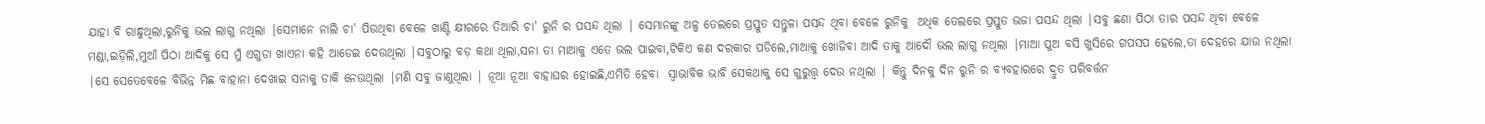ଯାହା ବି ରାନ୍ଧୁଥିଲା,ରୁନିକୁ ଭଲ ଲାଗୁ ନଥିଲା |ସେମାନେ ନାଲି ଚା' ପିଉଥିବା ବେଳେ ଖାଣ୍ଟି କ୍ଷୀରରେ ତିଆରି ଚା' ରୁନି ର ପସନ୍ଦ ଥିଲା | ସେମାନଙ୍କୁ ଅଳ୍ପ ତେଲରେ ପ୍ରସ୍ତୁତ ସନ୍ତୁଳା ପସନ୍ଦ ଥିବା ବେଳେ ରୁନିକୁ  ଅଧିକ ତେଲରେ ପ୍ରସ୍ତୁତ ଭଜା ପସନ୍ଦ ଥିଲା |ସବୁ ଛଣା ପିଠା ତାର ପସନ୍ଦ ଥିବା ବେଳେ ମଣ୍ଡା,ଇଡ଼ିଲି,ମୁଆଁ ପିଠା ଆଦିକୁ ସେ ମୁଁ ଏଗୁଡା ଖାଏନା କହି ଆଡେଇ ଦେଉଥିଲା |ସବୁଠାରୁ ବଡ଼ କଥା ଥିଲା,ସନା ତା ମାଆକୁ ଏତେ ଭଲ ପାଇବା,ଟିକିଏ କଣ ଦରକାର ପଡିଲେ,ମାଆକୁ ଖୋଜିବା ଆଦି ତାକୁ ଆଦୌ ଭଲ ଲାଗୁ ନଥିଲା |ମାଆ ପୁଅ ବସି ଖୁସିରେ ଗପସପ ହେଲେ,ତା ଦେହରେ ଯାଉ ନଥିଲା |ସେ ସେତେବେଳେ ବିଭିନ୍ନ ମିଛ ବାହାନା ଦେଖାଇ ସନାକୁ ଡାକି ନେଉଥିଲା |ମଣି ସବୁ ଜାଣୁଥିଲା | ନୂଆ ନୂଆ ବାହାଘର ହୋଇଛି,ଏମିତି ହେବା  ସ୍ୱାଭାବିକ ଭାବି ସେକଥାକୁ ସେ ଗୁରୁତ୍ତ୍ଵ ଦେଉ ନଥିଲା | କିନ୍ତୁ ଦିନକୁ ଦିନ ରୁନି ର ବ୍ୟବହାରରେ ଦ୍ରୁତ ପରିବର୍ତ୍ତନ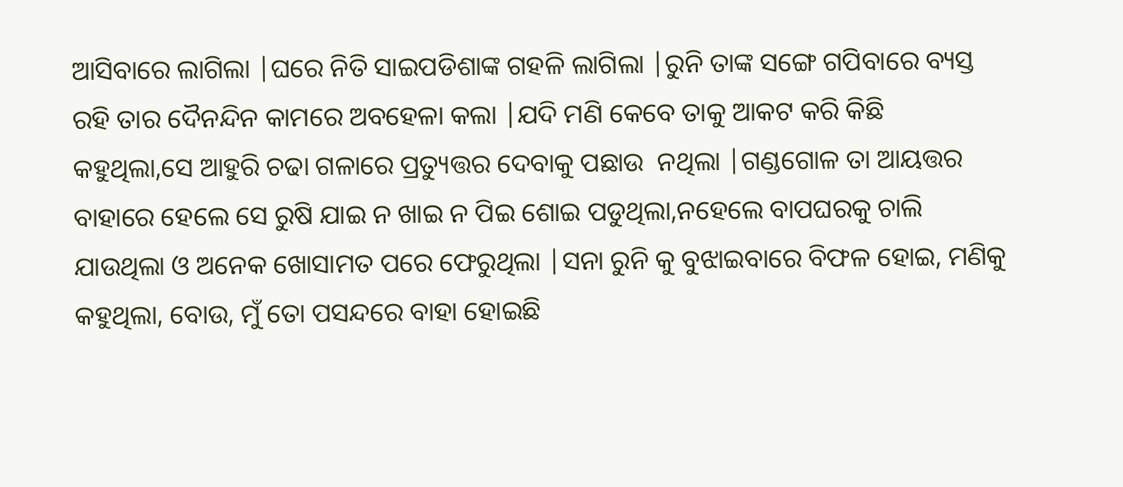ଆସିବାରେ ଲାଗିଲା |ଘରେ ନିତି ସାଇପଡିଶାଙ୍କ ଗହଳି ଲାଗିଲା |ରୁନି ତାଙ୍କ ସଙ୍ଗେ ଗପିବାରେ ବ୍ୟସ୍ତ ରହି ତାର ଦୈନନ୍ଦିନ କାମରେ ଅବହେଳା କଲା |ଯଦି ମଣି କେବେ ତାକୁ ଆକଟ କରି କିଛି କହୁଥିଲା,ସେ ଆହୁରି ଚଢା ଗଳାରେ ପ୍ରତ୍ୟୁତ୍ତର ଦେବାକୁ ପଛାଉ  ନଥିଲା |ଗଣ୍ଡଗୋଳ ତା ଆୟତ୍ତର ବାହାରେ ହେଲେ ସେ ରୁଷି ଯାଇ ନ ଖାଇ ନ ପିଇ ଶୋଇ ପଡୁଥିଲା,ନହେଲେ ବାପଘରକୁ ଚାଲି ଯାଉଥିଲା ଓ ଅନେକ ଖୋସାମତ ପରେ ଫେରୁଥିଲା |ସନା ରୁନି କୁ ବୁଝାଇବାରେ ବିଫଳ ହୋଇ, ମଣିକୁ କହୁଥିଲା, ବୋଉ, ମୁଁ ତୋ ପସନ୍ଦରେ ବାହା ହୋଇଛି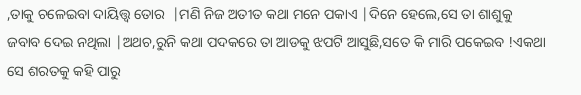,ତାକୁ ଚଳେଇବା ଦାୟିତ୍ତ୍ୱ ତୋର  |ମଣି ନିଜ ଅତୀତ କଥା ମନେ ପକାଏ |ଦିନେ ହେଲେ,ସେ ତା ଶାଶୁକୁ ଜବାବ ଦେଇ ନଥିଲା |ଅଥଚ,ରୁନି କଥା ପଦକରେ ତା ଆଡକୁ ଝପଟି ଆସୁଛି,ସତେ କି ମାରି ପକେଇବ !ଏକଥା ସେ ଶରତକୁ କହି ପାରୁ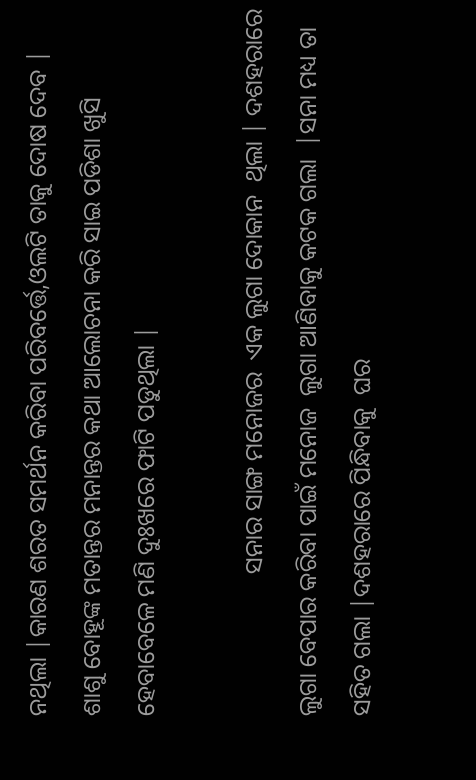ନଥିଲା |କାରଣ ଶରତ ସମର୍ଥନ କରିବା ପରିବର୍ତ୍ତେ,ଓଲଟି ତାକୁ ଦୋଷ ଦେବ |  ଶାଶୁ ବୋହୂଙ୍କ ମତାନ୍ତର ମନାନ୍ତର କଥା ଆଲୋଚନା କରି ସାଇ ପଡିଶା ଖୁସି ହେବାବେଳେ ମଣି ଦୁଃଖରେ ଫାଟି ପଡୁଥିଲା |

                       ସନାର ସାଙ୍ଗ ମନୋଜର  ଏକ ଲୁଗା ଦୋକାନ  ଥିଲା | ଦଶହରାରେ ଲୁଗା ବେପାର କରିବା ପାଇଁ ମନୋଜ  ଲୁଗା ଆଣିବାକୁ କଟକ ଗଲା  |ସନା ମଧ୍ୟ ତା ସହିତ ଗଲା |ଦଶହରାରେ ପିନ୍ଧିବାକୁ  ଘର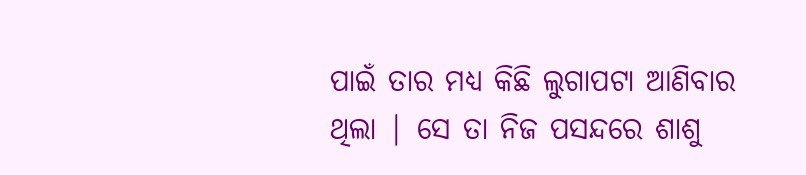ପାଇଁ ତାର ମଧ୍ୟ କିଛି ଲୁଗାପଟା ଆଣିବାର ଥିଲା | ସେ ତା ନିଜ ପସନ୍ଦରେ ଶାଶୁ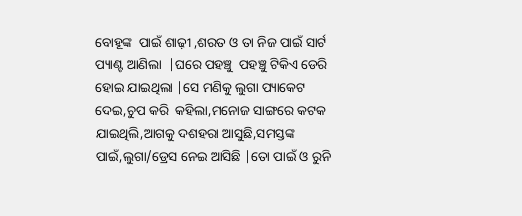ବୋହୂଙ୍କ  ପାଇଁ ଶାଢ଼ୀ ,ଶରତ ଓ ତା ନିଜ ପାଇଁ ସାର୍ଟ ପ୍ୟାଣ୍ଟ ଆଣିଲା  |ଘରେ ପହଞ୍ଚୁ  ପହଞ୍ଚୁ ଟିକିଏ ଡେରି ହୋଇ ଯାଇଥିଲା |ସେ ମଣିକୁ ଲୁଗା ପ୍ୟାକେଟ ଦେଇ,ଚୁପ କରି  କହିଲା,ମନୋଜ ସାଙ୍ଗରେ କଟକ ଯାଇଥିଲି,ଆଗକୁ ଦଶହରା ଆସୁଛି,ସମସ୍ତଙ୍କ ପାଇଁ,ଲୁଗା/ଡ୍ରେସ ନେଇ ଆସିଛି |ତୋ ପାଇଁ ଓ ରୁନି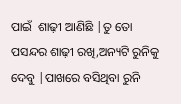ପାଇଁ  ଶାଢ଼ୀ ଆଣିଛି |ତୁ ତୋ ପସନ୍ଦର ଶାଢ଼ୀ ରଖି,ଅନ୍ୟଟି ରୁନିକୁ ଦେବୁ |ପାଖରେ ବସିଥିବା ରୁନି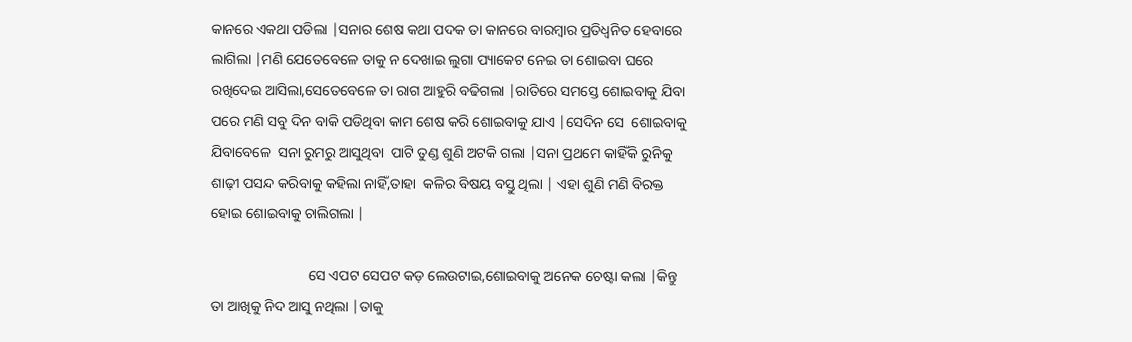କାନରେ ଏକଥା ପଡିଲା |ସନାର ଶେଷ କଥା ପଦକ ତା କାନରେ ବାରମ୍ବାର ପ୍ରତିଧ୍ଵନିତ ହେବାରେ ଲାଗିଲା |ମଣି ଯେତେବେଳେ ତାକୁ ନ ଦେଖାଇ ଲୁଗା ପ୍ୟାକେଟ ନେଇ ତା ଶୋଇବା ଘରେ ରଖିଦେଇ ଆସିଲା,ସେତେବେଳେ ତା ରାଗ ଆହୁରି ବଢିଗଲା |ରାତିରେ ସମସ୍ତେ ଶୋଇବାକୁ ଯିବା ପରେ ମଣି ସବୁ ଦିନ ବାକି ପଡିଥିବା କାମ ଶେଷ କରି ଶୋଇବାକୁ ଯାଏ |ସେଦିନ ସେ  ଶୋଇବାକୁ ଯିବାବେଳେ  ସନା ରୁମରୁ ଆସୁଥିବା  ପାଟି ତୁଣ୍ଡ ଶୁଣି ଅଟକି ଗଲା |ସନା ପ୍ରଥମେ କାହିଁକି ରୁନିକୁ ଶାଢ଼ୀ ପସନ୍ଦ କରିବାକୁ କହିଲା ନାହିଁ,ତାହା  କଳିର ବିଷୟ ବସ୍ତୁ ଥିଲା | ଏହା ଶୁଣି ମଣି ବିରକ୍ତ ହୋଇ ଶୋଇବାକୁ ଚାଲିଗଲା |

                           ସେ ଏପଟ ସେପଟ କଡ଼ ଲେଉଟାଇ,ଶୋଇବାକୁ ଅନେକ ଚେଷ୍ଟା କଲା |କିନ୍ତୁ ତା ଆଖିକୁ ନିଦ ଆସୁ ନଥିଲା |ତାକୁ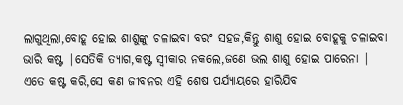ଲାଗୁଥିଲା,ବୋହୂ ହୋଇ ଶାଶୁଙ୍କୁ ଚଳାଇବା ବରଂ ସହଜ,କିନ୍ତୁ ଶାଶୁ ହୋଇ ବୋହୂକୁ ଚଳାଇବା ଭାରି କଷ୍ଟ |ସେତିକି ତ୍ୟାଗ,କଷ୍ଟ ସ୍ୱୀକାର ନକଲେ,ଜଣେ ଭଲ ଶାଶୁ ହୋଇ ପାରେନା | ଏତେ କଷ୍ଟ କରି,ସେ କଣ ଜୀବନର ଏହି ଶେଷ ପର୍ଯ୍ୟାୟରେ ହାରିଯିବ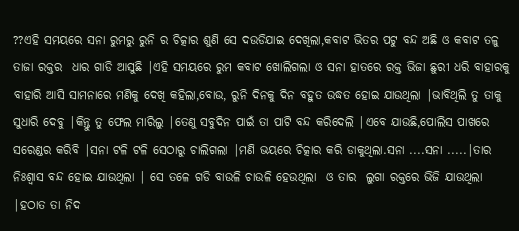??ଏହି ସମୟରେ ସନା ରୁମରୁ ରୁନି ର ଚିତ୍କାର ଶୁଣି ସେ ଦଉଡିଯାଇ ଦେଖିଲା,କବାଟ ଭିତର ପଟୁ ବନ୍ଦ ଅଛି ଓ କବାଟ ତଳୁ ତାଜା ରକ୍ତର  ଧାର ଗାଡି ଆସୁଛି |ଏହି ସମୟରେ ରୁମ କବାଟ ଖୋଲିଗଲା ଓ ସନା ହାତରେ ରକ୍ତ ଭିଜା ଛୁରୀ ଧରି ବାହାରକୁ ବାହାରି ଆସି ସାମନାରେ ମଣିକୁ ଦେଖି କହିଲା,ବୋଉ, ରୁନି ଦିନକୁ ଦିନ ବହୁତ ଉଦ୍ଧତ ହୋଇ ଯାଉଥିଲା |ଭାବିଥିଲି ତୁ ତାକୁ ସୁଧାରି ଦେବୁ |କିନ୍ତୁ ତୁ ଫେଲ ମାରିଲୁ |ତେଣୁ ସବୁଦିନ ପାଇଁ ତା ପାଟି ବନ୍ଦ କରିଦେଲି |ଏବେ ଯାଉଛି,ପୋଲିସ ପାଖରେ ସରେଣ୍ଡର କରିବି |ସନା ଟଳି ଟଳି ସେଠାରୁ ଚାଲିଗଲା |ମଣି ଭୟରେ ଚିତ୍କାର କରି ଡାକୁଥିଲା.ସନା ....ସନା .....|ତାର ନିଃଶ୍ୱାସ ବନ୍ଦ ହୋଇ ଯାଉଥିଲା | ସେ ତଳେ ଗଡି ବାଉଳି ଚାଉଳି ହେଉଥିଲା  ଓ ତାର  ଲୁଗା ରକ୍ତରେ ଭିଜି ଯାଉଥିଲା |ହଠାତ ତା ନିଦ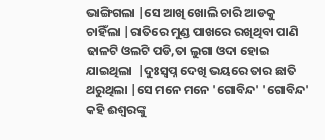ଭାଙ୍ଗିଗଲା |ସେ ଆଖି ଖୋଲି ଚାରି ଆଡକୁ ଚାହିଁଲା |ରାତିରେ ମୁଣ୍ଡ ପାଖରେ ରଖିଥିବା ପାଣି ଢାଳଟି ଓଲଟି ପଡି,ତା ଲୁଗା ଓଦା ହୋଇ ଯାଇଥିଲା  |ଦୁଃସ୍ୱପ୍ନ ଦେଖି ଭୟରେ ତାର ଛାତି ଥରୁଥିଲା |ସେ ମନେ ମନେ 'ଗୋବିନ୍ଦ' 'ଗୋବିନ୍ଦ' କହି ଈଶ୍ୱରଙ୍କୁ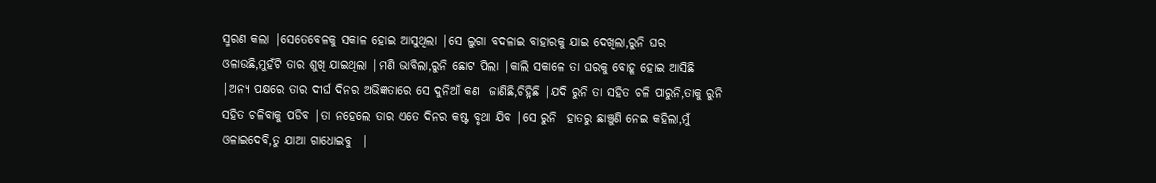ସ୍ମରଣ କଲା |ସେତେବେଳକୁ ସକାଳ ହୋଇ ଆସୁଥିଲା |ସେ ଲୁଗା ବଦଳାଇ ବାହାରକୁ ଯାଇ ଦେଖିଲା,ରୁନି ଘର ଓଳାଉଛି,ମୁହଁଟି ତାର ଶୁଖି ଯାଇଥିଲା |ମଣି ଭାବିଲା,ରୁନି ଛୋଟ ପିଲା |କାଲି ସକାଳେ ତା ଘରକୁ ବୋହୂ ହୋଇ ଆସିଛି |ଅନ୍ୟ ପକ୍ଷରେ ତାର ଦୀର୍ଘ ଦିନର ଅଭିଜ୍ଞତାରେ ସେ ଦୁନିଆଁ କଣ  ଜାଣିଛି,ଚିହ୍ନିଛି |ଯଦି ରୁନି ତା ସହିତ ଚଳି ପାରୁନି,ତାକୁ ରୁନି ସହିତ ଚଳିବାକୁ ପଡିବ |ତା ନହେଲେ ତାର ଏତେ ଦିନର କଷ୍ଟ ବୃଥା ଯିବ |ସେ ରୁନି  ହାତରୁ ଛାଞ୍ଚୁଣି ନେଇ କହିଲା,ମୁଁ ଓଳାଇଦେବି,ତୁ ଯାଆ ଗାଧୋଇବୁ  |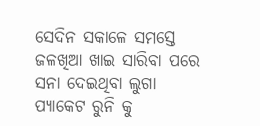ସେଦିନ ସକାଳେ ସମସ୍ତେ ଜଳଖିଆ ଖାଇ ସାରିବା ପରେ ସନା ଦେଇଥିବା ଲୁଗା ପ୍ୟାକେଟ ରୁନି କୁ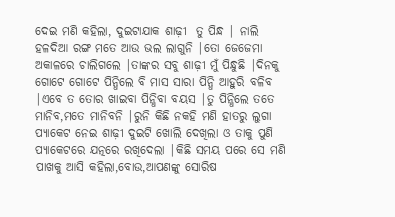ଦେଇ ମଣି କହିଲା, ଦୁଇଟାଯାକ ଶାଢ଼ୀ  ତୁ ପିନ୍ଧ | ନାଲି ହଳଦିଆ ରଙ୍ଗ ମତେ ଆଉ ଭଲ ଲାଗୁନି |ତୋ ଜେଜେମା ଅକାଳରେ ଚାଲିଗଲେ |ତାଙ୍କର ସବୁ ଶାଢ଼ୀ ମୁଁ ପିନ୍ଧୁଛି |ଦିନକୁ ଗୋଟେ ଗୋଟେ ପିନ୍ଧିଲେ ବି ମାସ ସାରା ପିନ୍ଧି ଆହୁରି ବଳିବ |ଏବେ ତ ତୋର ଖାଇବା ପିନ୍ଧିବା ବୟସ |ତୁ ପିନ୍ଧିଲେ ତତେ ମାନିବ,ମତେ ମାନିବନି |ରୁନି କିଛି ନକହି ମଣି ହାତରୁ ଲୁଗା ପ୍ୟାକେଟ ନେଇ ଶାଢ଼ୀ ଦୁଇଟି ଖୋଲି ଦେଖିଲା ଓ ତାକୁ ପୁଣି ପ୍ୟାକେଟରେ ଯତ୍ନରେ ରଖିଦେଲା |କିଛି ସମୟ ପରେ ସେ ମଣି ପାଖକୁ ଆସି କହିଲା,ବୋଉ,ଆପଣଙ୍କୁ ସୋରିଷ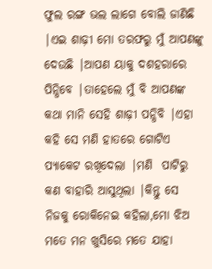ଫୁଲ ରଙ୍ଗ ଭଲ ଲାଗେ ବୋଲି ଜାଣିଛି |ଏଇ ଶାଢ଼ୀ ମୋ ତରଫରୁ ମୁଁ ଆପଣଙ୍କୁ ଦେଉଛି |ଆପଣ ୟାକୁ ଦଶହରାରେ ପିନ୍ଧିବେ |ତାହେଲେ ମୁଁ ବି ଆପଣଙ୍କ କଥା ମାନି ସେହି ଶାଢ଼ୀ ପନ୍ଧିବି |ଏହା କହି ସେ ମଣି ହାତରେ ଗୋଟିଏ ପ୍ୟାକେଟ ରଖିଦେଲା |ମଣି  ପାଟିରୁ କଣ ବାହାରି ଆସୁଥିଲା |କିନ୍ତୁ ସେ ନିଜକୁ ରୋକିନେଇ କହିଲା,ମୋ ଝିଅ ମତେ ମନ ଖୁସିରେ ମତେ ଯାହା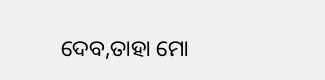ଦେବ,ତାହା ମୋ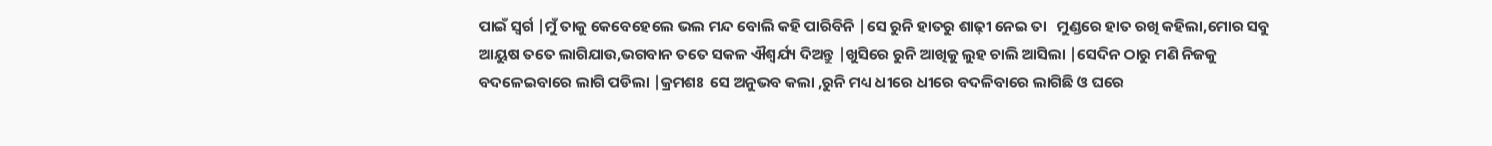ପାଇଁ ସ୍ୱର୍ଗ |ମୁଁ ତାକୁ କେବେହେଲେ ଭଲ ମନ୍ଦ ବୋଲି କହି ପାରିବିନି |ସେ ରୁନି ହାତରୁ ଶାଢ଼ୀ ନେଇ ତା   ମୁଣ୍ଡରେ ହାତ ରଖି କହିଲା,ମୋର ସବୁ ଆୟୁଷ ତତେ ଲାଗିଯାଉ,ଭଗବାନ ତତେ ସକଳ ଐଶ୍ଵର୍ଯ୍ୟ ଦିଅନ୍ତୁ |ଖୁସିରେ ରୁନି ଆଖିକୁ ଲୁହ ଚାଲି ଆସିଲା |ସେଦିନ ଠାରୁ ମଣି ନିଜକୁ ବଦଳେଇବାରେ ଲାଗି ପଡିଲା |କ୍ରମଶଃ  ସେ ଅନୁଭବ କଲା ,ରୁନି ମଧ୍ୟ ଧୀରେ ଧୀରେ ବଦଳିବାରେ ଲାଗିଛି ଓ ଘରେ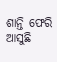ଶାନ୍ତି ଫେରି ଆସୁଛି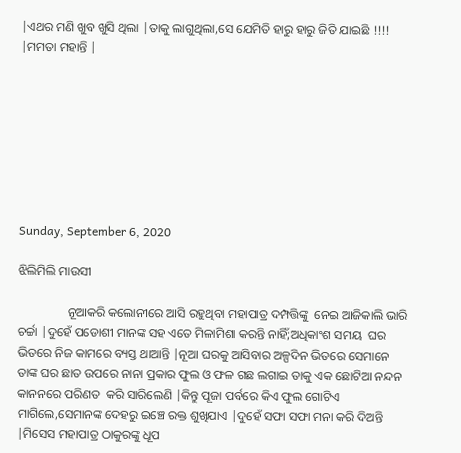|ଏଥର ମଣି ଖୁବ ଖୁସି ଥିଲା |ତାକୁ ଲାଗୁଥିଲା,ସେ ଯେମିତି ହାରୁ ହାରୁ ଜିତି ଯାଇଛି !!!!  |ମମତା ମହାନ୍ତି |








Sunday, September 6, 2020

ଝିଲିମିଲି ମାଉସୀ

                ନୂଆକରି କଲୋନୀରେ ଆସି ରହୁଥିବା ମହାପାତ୍ର ଦମ୍ପତ୍ତିଙ୍କୁ  ନେଇ ଆଜିକାଲି ଭାରି ଚର୍ଚ୍ଚା |ଦୁହେଁ ପଡୋଶୀ ମାନଙ୍କ ସହ ଏତେ ମିଳାମିଶା କରନ୍ତି ନାହିଁ;ଅଧିକାଂଶ ସମୟ  ଘର ଭିତରେ ନିଜ କାମରେ ବ୍ୟସ୍ତ ଥାଆନ୍ତି |ନୂଆ ଘରକୁ ଆସିବାର ଅଳ୍ପଦିନ ଭିତରେ ସେମାନେ ତାଙ୍କ ଘର ଛାତ ଉପରେ ନାନା ପ୍ରକାର ଫୁଲ ଓ ଫଳ ଗଛ ଲଗାଇ ତାକୁ ଏକ ଛୋଟିଆ ନନ୍ଦନ କାନନରେ ପରିଣତ  କରି ସାରିଲେଣି |କିନ୍ତୁ ପୂଜା ପର୍ବରେ କିଏ ଫୁଲ ଗୋଟିଏ ମାଗିଲେ,ସେମାନଙ୍କ ଦେହରୁ ଇଞ୍ଚେ ରକ୍ତ ଶୁଖିଯାଏ |ଦୁହେଁ ସଫା ସଫା ମନା କରି ଦିଅନ୍ତି |ମିସେସ ମହାପାତ୍ର ଠାକୁରଙ୍କୁ ଧୂପ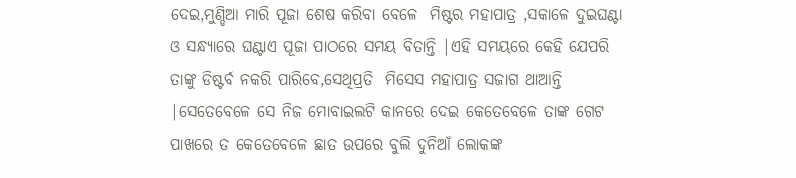ଦେଇ,ମୁଣ୍ଡିଆ ମାରି ପୂଜା ଶେଷ କରିବା ବେଳେ  ମିଷ୍ଟର ମହାପାତ୍ର ,ସକାଳେ ଦୁଇଘଣ୍ଟା ଓ ସନ୍ଧ୍ୟାରେ ଘଣ୍ଟାଏ ପୂଜା ପାଠରେ ସମୟ ବିତାନ୍ତି |ଏହି ସମୟରେ କେହି ଯେପରି  ତାଙ୍କୁ ଡିଷ୍ଟର୍ବ ନକରି ପାରିବେ,ସେଥିପ୍ରତି  ମିସେସ ମହାପାତ୍ର ସଜାଗ ଥାଆନ୍ତି  |ସେତେବେଳେ ସେ ନିଜ ମୋବାଇଲଟି କାନରେ ଦେଇ କେତେବେଳେ ତାଙ୍କ ଗେଟ ପାଖରେ ତ କେତେବେଳେ ଛାତ ଉପରେ ବୁଲି ଦୁନିଆଁ ଲୋକଙ୍କ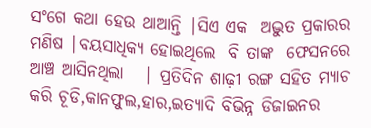ସଂଗେ କଥା ହେଉ ଥାଆନ୍ତି |ସିଏ ଏକ  ଅଦ୍ଭୁତ ପ୍ରକାରର ମଣିଷ |ବୟସାଧିକ୍ୟ ହୋଇଥିଲେ  ବି ତାଙ୍କ  ଫେସନରେ ଆଞ୍ଚ ଆସିନଥିଲା   | ପ୍ରତିଦିନ ଶାଢ଼ୀ ରଙ୍ଗ ସହିତ ମ୍ୟାଚ କରି ଚୂଡି,କାନଫୁଲ,ହାର,ଇତ୍ୟାଦି ବିଭିନ୍ନ ଡିଜାଇନର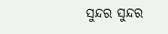ସୁନ୍ଦର ସୁନ୍ଦର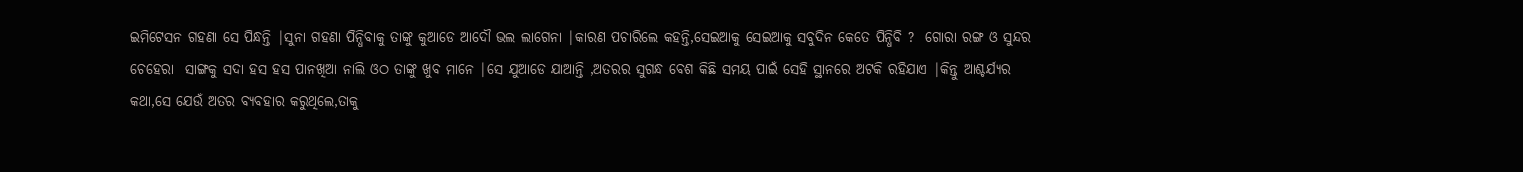ଇମିଟେସନ ଗହଣା ସେ ପିନ୍ଧନ୍ତି |ସୁନା ଗହଣା ପିନ୍ଧିବାକୁ ତାଙ୍କୁ କୁଆଡେ ଆଦୌ ଭଲ ଲାଗେନା |କାରଣ ପଚାରିଲେ କହନ୍ତି,ସେଇଆକୁ ସେଇଆକୁ ସବୁଦିନ କେତେ ପିନ୍ଧିବି ?  ଗୋରା ରଙ୍ଗ ଓ ସୁନ୍ଦର ଚେହେରା  ସାଙ୍ଗକୁ ସଦା ହସ ହସ ପାନଖିଆ ନାଲି ଓଠ ତାଙ୍କୁ ଖୁବ ମାନେ |ସେ ଯୁଆଡେ ଯାଆନ୍ତି ,ଅତରର ସୁଗନ୍ଧ ବେଶ କିଛି ସମୟ ପାଇଁ ସେହି ସ୍ଥାନରେ ଅଟକି ରହିଯାଏ |କିନ୍ତୁ ଆଶ୍ଚର୍ଯ୍ୟର କଥା,ସେ ଯେଉଁ ଅତର ବ୍ୟବହାର କରୁଥିଲେ,ତାକୁ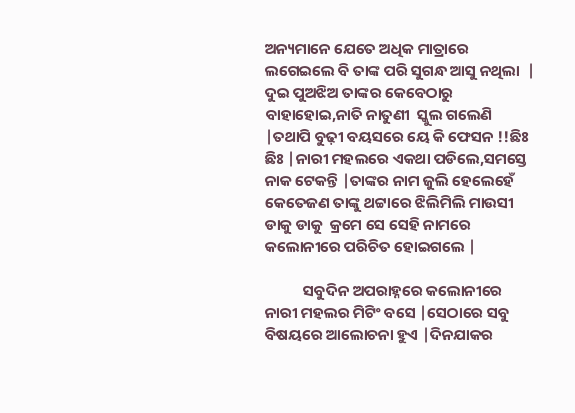ଅନ୍ୟମାନେ ଯେତେ ଅଧିକ ମାତ୍ରାରେ ଲଗେଇଲେ ବି ତାଙ୍କ ପରି ସୁଗନ୍ଧ ଆସୁ ନଥିଲା  | ଦୁଇ ପୁଅଝିଅ ତାଙ୍କର କେବେଠାରୁ  ବାହାହୋଇ,ନାତି ନାତୁଣୀ  ସ୍କୁଲ ଗଲେଣି |ତଥାପି ବୁଢ଼ୀ ବୟସରେ ୟେ କି ଫେସନ !!ଛିଃ  ଛିଃ |ନାରୀ ମହଲରେ ଏକଥା ପଡିଲେ,ସମସ୍ତେ ନାକ ଟେକନ୍ତି |ତାଙ୍କର ନାମ ଜୁଲି ହେଲେହେଁ କେତେଜଣ ତାଙ୍କୁ ଥଟ୍ଟାରେ ଝିଲିମିଲି ମାଉସୀ ଡାକୁ ଡାକୁ  କ୍ରମେ ସେ ସେହି ନାମରେ କଲୋନୀରେ ପରିଚିତ ହୋଇଗଲେ |

           ସବୁଦିନ ଅପରାହ୍ନରେ କଲୋନୀରେ ନାରୀ ମହଲର ମିଟିଂ ବସେ |ସେଠାରେ ସବୁ ବିଷୟରେ ଆଲୋଚନା ହୁଏ |ଦିନଯାକର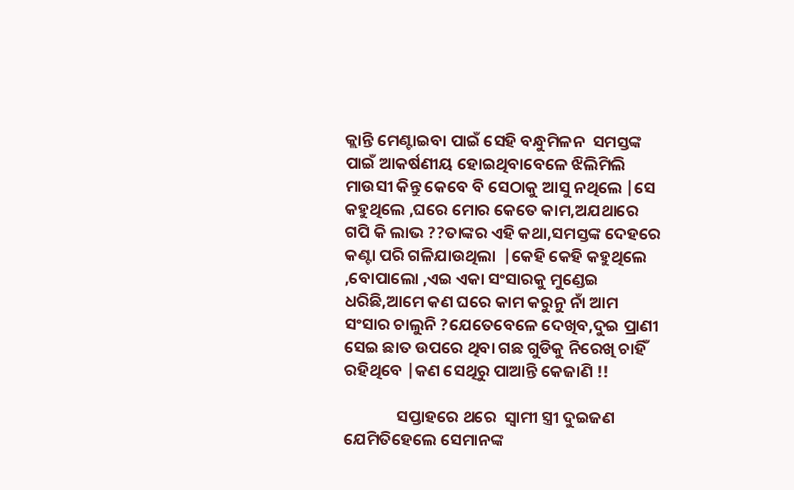କ୍ଲାନ୍ତି ମେଣ୍ଟାଇବା ପାଇଁ ସେହି ବନ୍ଧୁମିଳନ  ସମସ୍ତଙ୍କ ପାଇଁ ଆକର୍ଷଣୀୟ ହୋଇଥିବାବେଳେ ଝିଲିମିଲି ମାଉସୀ କିନ୍ତୁ କେବେ ବି ସେଠାକୁ ଆସୁ ନଥିଲେ |ସେ କହୁଥିଲେ ,ଘରେ ମୋର କେତେ କାମ,ଅଯଥାରେ  ଗପି କି ଲାଭ ??ତାଙ୍କର ଏହି କଥା,ସମସ୍ତଙ୍କ ଦେହରେ କଣ୍ଟା ପରି ଗଳିଯାଉଥିଲା  |କେହି କେହି କହୁଥିଲେ ,ବୋପାଲୋ ,ଏଇ ଏକା ସଂସାରକୁ ମୁଣ୍ଡେଇ ଧରିଛି,ଆମେ କଣ ଘରେ କାମ କରୁନୁ ନାଁ ଆମ ସଂସାର ଚାଲୁନି ?ଯେତେବେଳେ ଦେଖିବ,ଦୁଇ ପ୍ରାଣୀ ସେଇ ଛାତ ଉପରେ ଥିବା ଗଛ ଗୁଡିକୁ ନିରେଖି ଚାହିଁ ରହିଥିବେ |କଣ ସେଥିରୁ ପାଆନ୍ତି କେଜାଣି !!

              ସପ୍ତାହରେ ଥରେ  ସ୍ୱାମୀ ସ୍ତ୍ରୀ ଦୁଇଜଣ ଯେମିତିହେଲେ ସେମାନଙ୍କ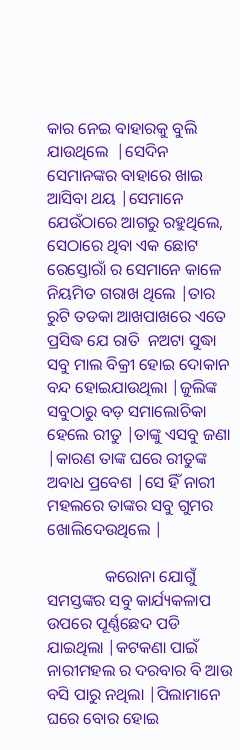କାର ନେଇ ବାହାରକୁ ବୁଲି ଯାଉଥିଲେ  |ସେଦିନ ସେମାନଙ୍କର ବାହାରେ ଖାଇ ଆସିବା ଥୟ |ସେମାନେ ଯେଉଁଠାରେ ଆଗରୁ ରହୁଥିଲେ, ସେଠାରେ ଥିବା ଏକ ଛୋଟ ରେସ୍ତୋରାଁ ର ସେମାନେ କାଳେ ନିୟମିତ ଗରାଖ ଥିଲେ |ତାର ରୁଟି ତଡକା ଆଖପାଖରେ ଏତେ  ପ୍ରସିଦ୍ଧ ଯେ ରାତି  ନଅଟା ସୁଦ୍ଧା ସବୁ ମାଲ ବିକ୍ରୀ ହୋଇ ଦୋକାନ ବନ୍ଦ ହୋଇଯାଉଥିଲା |ଜୁଲିଙ୍କ ସବୁଠାରୁ ବଡ଼ ସମାଲୋଚିକା ହେଲେ ରୀତୁ |ତାଙ୍କୁ ଏସବୁ ଜଣା |କାରଣ ତାଙ୍କ ଘରେ ରୀତୁଙ୍କ ଅବାଧ ପ୍ରବେଶ |ସେ ହିଁ ନାରୀ ମହଲରେ ତାଙ୍କର ସବୁ ଗୁମର ଖୋଲିଦେଉଥିଲେ |

              କରୋନା ଯୋଗୁଁ ସମସ୍ତଙ୍କର ସବୁ କାର୍ଯ୍ୟକଳାପ ଉପରେ ପୂର୍ଣ୍ଣଛେଦ ପଡି ଯାଇଥିଲା |କଟକଣା ପାଇଁ ନାରୀମହଲ ର ଦରବାର ବି ଆଉ ବସି ପାରୁ ନଥିଲା |ପିଲାମାନେ ଘରେ ବୋର ହୋଇ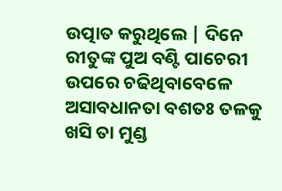ଉତ୍ପାତ କରୁଥିଲେ | ଦିନେ ରୀତୁଙ୍କ ପୁଅ ବଣ୍ଟି ପାଚେରୀ ଉପରେ ଚଢିଥିବାବେଳେ ଅସାବଧାନତା ବଶତଃ ତଳକୁ ଖସି ତା ମୁଣ୍ଡ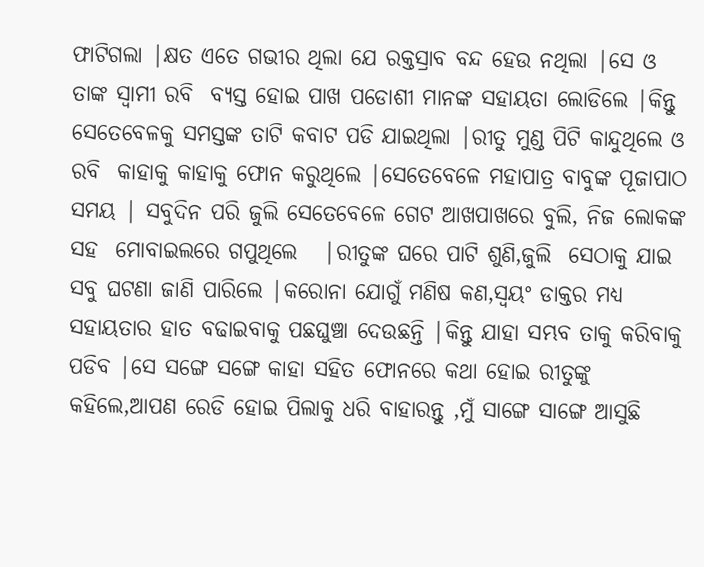ଫାଟିଗଲା |କ୍ଷତ ଏତେ ଗଭୀର ଥିଲା ଯେ ରକ୍ତସ୍ରାବ ବନ୍ଦ ହେଉ ନଥିଲା |ସେ ଓ ତାଙ୍କ ସ୍ୱାମୀ ରବି  ବ୍ୟସ୍ତ ହୋଇ ପାଖ ପଡୋଶୀ ମାନଙ୍କ ସହାୟତା ଲୋଡିଲେ |କିନ୍ତୁ ସେତେବେଳକୁ ସମସ୍ତଙ୍କ ତାଟି କବାଟ ପଡି ଯାଇଥିଲା |ରୀତୁ ମୁଣ୍ଡ ପିଟି କାନ୍ଦୁଥିଲେ ଓ ରବି  କାହାକୁ କାହାକୁ ଫୋନ କରୁଥିଲେ |ସେତେବେଳେ ମହାପାତ୍ର ବାବୁଙ୍କ ପୂଜାପାଠ  ସମୟ | ସବୁଦିନ ପରି ଜୁଲି ସେତେବେଳେ ଗେଟ ଆଖପାଖରେ ବୁଲି, ନିଜ ଲୋକଙ୍କ ସହ  ମୋବାଇଲରେ ଗପୁଥିଲେ   |ରୀତୁଙ୍କ ଘରେ ପାଟି ଶୁଣି,ଜୁଲି  ସେଠାକୁ ଯାଇ ସବୁ ଘଟଣା ଜାଣି ପାରିଲେ |କରୋନା ଯୋଗୁଁ ମଣିଷ କଣ,ସ୍ୱୟଂ ଡାକ୍ତର ମଧ୍ୟ ସହାୟତାର ହାତ ବଢାଇବାକୁ ପଛଘୁଞ୍ଚା ଦେଉଛନ୍ତି |କିନ୍ତୁ ଯାହା ସମ୍ଭବ ତାକୁ କରିବାକୁ ପଡିବ |ସେ ସଙ୍ଗେ ସଙ୍ଗେ କାହା ସହିତ ଫୋନରେ କଥା ହୋଇ ରୀତୁଙ୍କୁ କହିଲେ,ଆପଣ ରେଡି ହୋଇ ପିଲାକୁ ଧରି ବାହାରନ୍ତୁ ,ମୁଁ ସାଙ୍ଗେ ସାଙ୍ଗେ ଆସୁଛି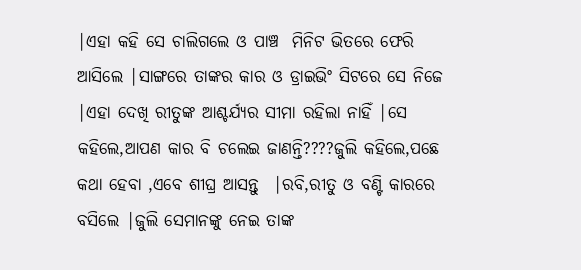|ଏହା କହି ସେ ଚାଲିଗଲେ ଓ ପାଞ୍ଚ  ମିନିଟ ଭିତରେ ଫେରି ଆସିଲେ |ସାଙ୍ଗରେ ତାଙ୍କର କାର ଓ ଡ୍ରାଇଭିଂ ସିଟରେ ସେ ନିଜେ |ଏହା ଦେଖି ରୀତୁଙ୍କ ଆଶ୍ଚର୍ଯ୍ୟର ସୀମା ରହିଲା ନାହିଁ |ସେ କହିଲେ,ଆପଣ କାର ବି ଚଲେଇ ଜାଣନ୍ତି????ଜୁଲି କହିଲେ,ପଛେ କଥା ହେବା ,ଏବେ ଶୀଘ୍ର ଆସନ୍ତୁ  |ରବି,ରୀତୁ ଓ ବଣ୍ଟି କାରରେ ବସିଲେ |ଜୁଲି ସେମାନଙ୍କୁ ନେଇ ତାଙ୍କ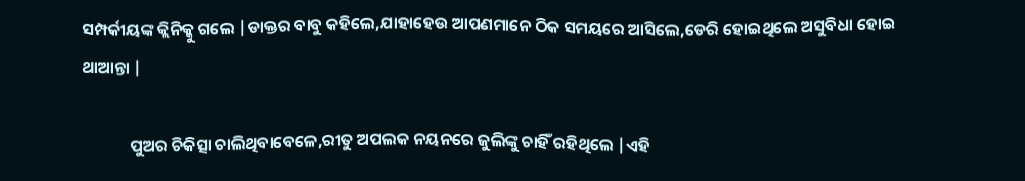ସମ୍ପର୍କୀୟଙ୍କ କ୍ଲିନିକ୍କୁ ଗଲେ |ଡାକ୍ତର ବାବୁ କହିଲେ,ଯାହାହେଉ ଆପଣମାନେ ଠିକ ସମୟରେ ଆସିଲେ,ଡେରି ହୋଇଥିଲେ ଅସୁବିଧା ହୋଇ ଥାଆନ୍ତା |

             ପୁଅର ଚିକିତ୍ସା ଚାଲିଥିବାବେଳେ,ରୀତୁ ଅପଲକ ନୟନରେ ଜୁଲିଙ୍କୁ ଚାହିଁ ରହିଥିଲେ |ଏହି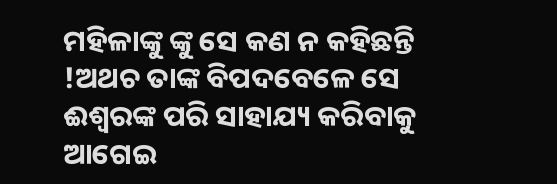ମହିଳାଙ୍କୁ ଙ୍କୁ ସେ କଣ ନ କହିଛନ୍ତି !ଅଥଚ ତାଙ୍କ ବିପଦବେଳେ ସେ ଈଶ୍ୱରଙ୍କ ପରି ସାହାଯ୍ୟ କରିବାକୁ ଆଗେଇ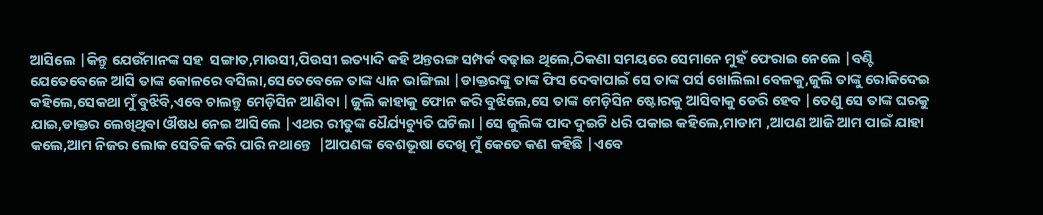ଆସିଲେ |କିନ୍ତୁ ଯେଉଁମାନଙ୍କ ସହ  ସଙ୍ଗାତ,ମାଉସୀ,ପିଉସୀ ଇତ୍ୟାଦି କହି ଅନ୍ତରଙ୍ଗ ସମ୍ପର୍କ ବଢ଼ାଇ ଥିଲେ,ଠିକଣା ସମୟରେ ସେମାନେ ମୁହଁ ଫେରାଇ ନେଲେ |ବଣ୍ଟି  ଯେତେବେଳେ ଆସି ତାଙ୍କ କୋଳରେ ବସିଲା,ସେତେବେଳେ ତାଙ୍କ ଧ୍ୟାନ ଭାଙ୍ଗିଲା |ଡାକ୍ତରଙ୍କୁ ତାଙ୍କ ଫିସ ଦେବାପାଇଁ ସେ ତାଙ୍କ ପର୍ସ ଖୋଲିଲା ବେଳକୁ,ଜୁଲି ତାଙ୍କୁ ରୋକିଦେଇ କହିଲେ,ସେକଥା ମୁଁ ବୁଝିବି,ଏବେ ଚାଲନ୍ତୁ ମେଡ଼ିସିନ ଆଣିବା |ଜୁଲି କାହାକୁ ଫୋନ କରି ବୁଝିଲେ,ସେ ତାଙ୍କ ମେଡ଼ିସିନ ଷ୍ଟୋରକୁ ଆସିବାକୁ ଡେରି ହେବ |ତେଣୁ ସେ ତାଙ୍କ ଘରକୁ ଯାଇ,ଡାକ୍ତର ଲେଖିଥିବା ଔଷଧ ନେଇ ଆସିଲେ |ଏଥର ରୀତୁଙ୍କ ଧୈର୍ଯ୍ୟଚ୍ୟୁତି ଘଟିଲା |ସେ ଜୁଲିଙ୍କ ପାଦ ଦୁଇଟି ଧରି ପକାଇ କହିଲେ,ମାଡାମ ,ଆପଣ ଆଜି ଆମ ପାଇଁ ଯାହା କଲେ,ଆମ ନିଜର ଲୋକ ସେତିକି କରି ପାରି ନଥାନ୍ତେ  |ଆପଣଙ୍କ ବେଶଭୂଷା ଦେଖି ମୁଁ କେତେ କଣ କହିଛି |ଏବେ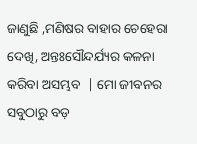ଜାଣୁଛି ,ମଣିଷର ବାହାର ଚେହେରା ଦେଖି, ଅନ୍ତଃସୌନ୍ଦର୍ଯ୍ୟର କଳନା  କରିବା ଅସମ୍ଭବ  | ମୋ ଜୀବନର ସବୁଠାରୁ ବଡ଼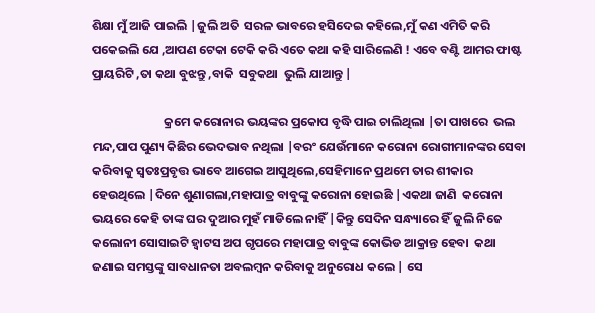ଶିକ୍ଷା ମୁଁ ଆଜି ପାଇଲି |ଜୁଲି ଅତି  ସରଳ ଭାବରେ ହସିଦେଇ କହିଲେ,ମୁଁ କଣ ଏମିତି କରି ପକେଇଲି ଯେ ,ଆପଣ ଟେକା ଟେକି କରି ଏତେ କଥା କହି ସାରିଲେଣି ! ଏବେ ବଣ୍ଟି ଆମର ଫାଷ୍ଟ ପ୍ରାୟରିଟି ,ତା କଥା ବୁଝନ୍ତୁ ,ବାକି  ସବୁକଥା  ଭୁଲି ଯାଆନ୍ତୁ |

                          କ୍ରମେ କରୋନାର ଭୟଙ୍କର ପ୍ରକୋପ ବୃଦ୍ଧି ପାଇ ଚାଲିଥିଲା |ତା ପାଖରେ  ଭଲ ମନ୍ଦ,ପାପ ପୁଣ୍ୟ କିଛିର ଭେଦଭାବ ନଥିଲା |ବରଂ ଯେଉଁମାନେ କରୋନା ରୋଗୀମାନଙ୍କର ସେବା କରିବାକୁ ସ୍ୱତଃପ୍ରବୃତ୍ତ ଭାବେ ଆଗେଇ ଆସୁଥିଲେ,ସେହିମାନେ ପ୍ରଥମେ ତାର ଶୀକାର ହେଉଥିଲେ |ଦିନେ ଶୁଣାଗଲା,ମହାପାତ୍ର ବାବୁଙ୍କୁ କରୋନା ହୋଇଛି |ଏକଥା ଜାଣି  କରୋନା ଭୟରେ କେହି ତାଙ୍କ ଘର ଦୁଆର ମୁହଁ ମାଡିଲେ ନାହିଁ |କିନ୍ତୁ ସେଦିନ ସନ୍ଧ୍ୟାରେ ହିଁ ଜୁଲି ନିଜେ କଲୋନୀ ସୋସାଇଟି ହ୍ୱାଟସ ଅପ ଗୃପରେ ମହାପାତ୍ର ବାବୁଙ୍କ କୋଭିଡ ଆକ୍ରାନ୍ତ ହେବା  କଥା ଜଣାଇ ସମସ୍ତଙ୍କୁ ସାବଧାନତା ଅବଲମ୍ବନ କରିବାକୁ ଅନୁରୋଧ କଲେ | ସେ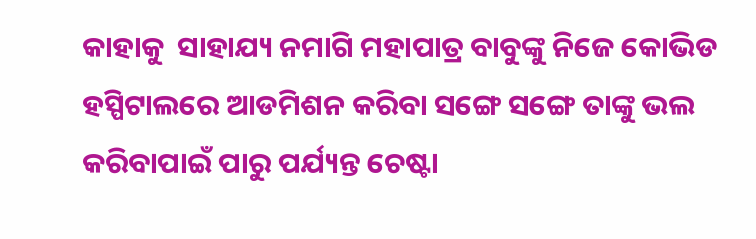କାହାକୁ  ସାହାଯ୍ୟ ନମାଗି ମହାପାତ୍ର ବାବୁଙ୍କୁ ନିଜେ କୋଭିଡ ହସ୍ପିଟାଲରେ ଆଡମିଶନ କରିବା ସଙ୍ଗେ ସଙ୍ଗେ ତାଙ୍କୁ ଭଲ କରିବାପାଇଁ ପାରୁ ପର୍ଯ୍ୟନ୍ତ ଚେଷ୍ଟା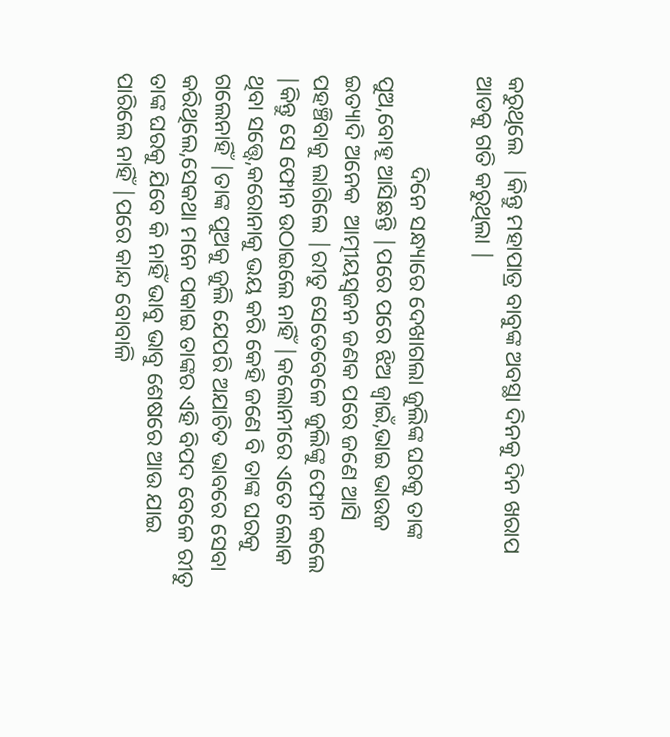କରୁଥିଲେ  |କିନ୍ତୁ ମହାପାତ୍ର ବାବୁଙ୍କ ଅବସ୍ଥା ଦିନକୁ ଦିନ ଖରାପ ଆଡକୁ ଗତି କରୁଥିଲା |

                ଦିନେ ସନ୍ଧ୍ୟାରେ ଦେଖାଗଲା ଜୁଲିଙ୍କ ଘରକୁ ତାଙ୍କ ପୁଅ,ବୋହୂ ଆସିଛନ୍ତି |ପରେ ପରେ ଝିଅ ଜ୍ୱାଇଁ,ଭାଇ ଭାଉଜ ଇତ୍ୟାଦି ଅନେକ  ଆତ୍ମୀୟସ୍ୱଜନ ଜଣକ ପରେ ଜଣେ ଆସି ପହଞ୍ଚିବାକୁ ଲାଗିଲେ |ରୀତୁ ସେତେବେଳେ ଜୁଲିଙ୍କୁ ଫୋନ କଲେ |କିନ୍ତୁ ସେ ଫୋନ ଉଠାଇଲେ ନାହିଁ |କଲୋନୀରେ ଏତେ ଲୋକ ଥିବା ସତ୍ତ୍ୱେ,କରୋନାକୁ ଭୟ କରି କେହି ଜଣେ ବି ତାଙ୍କ ଘରକୁ ଗଲେନାହିଁ |ତାଙ୍କ ପୁଅକୁ ଜୁଲି ଯେପରି ଅଯାଚିତ ଭାବରେ ସେବା କରିଥିଲେ,ସେକଥା ମନେ ପକାଇ ତାଙ୍କର ଏହି ବିପଦ ବେଳେ ରୀତୁ ତାଙ୍କ ଘରକୁ ଯିବେ କି ନାହିଁ ଭାବୁ ଭାବୁ ଶେଷରେ ଆଉ ଯାଇ ପାରିଲେ ନାହିଁ |ପରେ କାନ୍ଦ ବୋବାଳି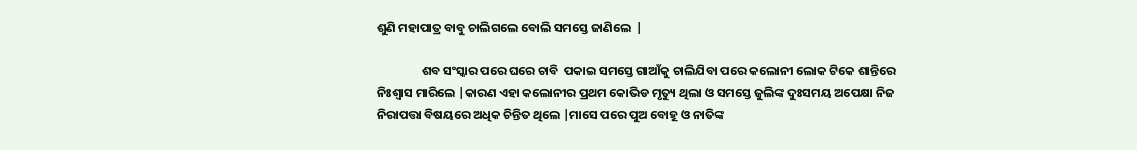ଶୁଣି ମହାପାତ୍ର ବାବୁ ଚାଲିଗଲେ ବୋଲି ସମସ୍ତେ ଜାଣିଲେ  |

                ଶବ ସଂସ୍କାର ପରେ ଘରେ ଚାବି  ପକାଇ ସମସ୍ତେ ଗାଆଁକୁ ଚାଲିଯିବା ପରେ କଲୋନୀ ଲୋକ ଟିକେ ଶାନ୍ତିରେ  ନିଃଶ୍ୱାସ ମାରିଲେ |କାରଣ ଏହା କଲୋନୀର ପ୍ରଥମ କୋଭିଡ ମୃତ୍ୟୁ ଥିଲା ଓ ସମସ୍ତେ ଜୁଲିଙ୍କ ଦୁଃସମୟ ଅପେକ୍ଷା ନିଜ ନିରାପତ୍ତା ବିଷୟରେ ଅଧିକ ଚିନ୍ତିତ ଥିଲେ |ମାସେ ପରେ ପୁଅ ବୋହୂ ଓ ନାତିଙ୍କ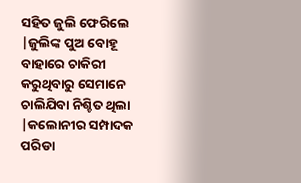ସହିତ ଜୁଲି ଫେରିଲେ |ଜୁଲିଙ୍କ ପୁଅ ବୋହୂ ବାହାରେ ଚାକିରୀ କରୁଥିବାରୁ ସେମାନେ ଚାଲିଯିବା ନିଶ୍ଚିତ ଥିଲା  |କଲୋନୀର ସମ୍ପାଦକ ପରିଡା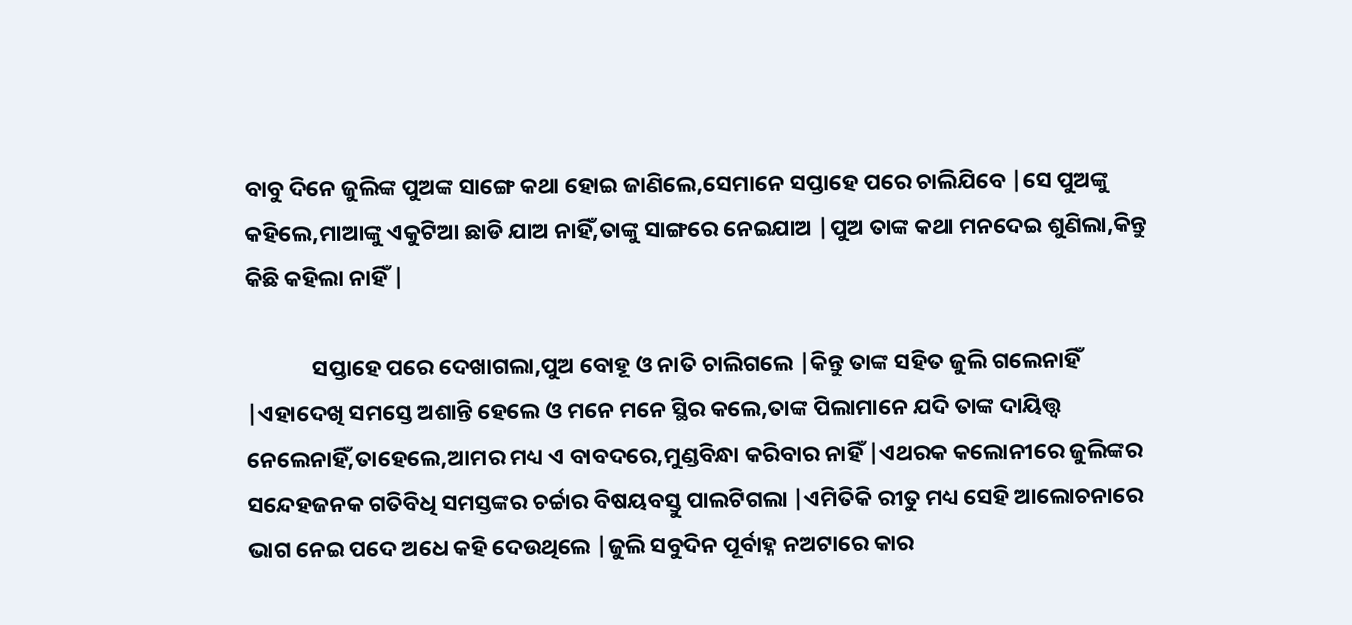ବାବୁ ଦିନେ ଜୁଲିଙ୍କ ପୁଅଙ୍କ ସାଙ୍ଗେ କଥା ହୋଇ ଜାଣିଲେ,ସେମାନେ ସପ୍ତାହେ ପରେ ଚାଲିଯିବେ |ସେ ପୁଅଙ୍କୁ କହିଲେ,ମାଆଙ୍କୁ ଏକୁଟିଆ ଛାଡି ଯାଅ ନାହିଁ,ତାଙ୍କୁ ସାଙ୍ଗରେ ନେଇଯାଅ |ପୁଅ ତାଙ୍କ କଥା ମନଦେଇ ଶୁଣିଲା,କିନ୍ତୁ କିଛି କହିଲା ନାହିଁ |

             ସପ୍ତାହେ ପରେ ଦେଖାଗଲା,ପୁଅ ବୋହୂ ଓ ନାତି ଚାଲିଗଲେ |କିନ୍ତୁ ତାଙ୍କ ସହିତ ଜୁଲି ଗଲେନାହିଁ |ଏହାଦେଖି ସମସ୍ତେ ଅଶାନ୍ତି ହେଲେ ଓ ମନେ ମନେ ସ୍ଥିର କଲେ,ତାଙ୍କ ପିଲାମାନେ ଯଦି ତାଙ୍କ ଦାୟିତ୍ତ୍ୱ ନେଲେନାହିଁ,ତାହେଲେ,ଆମର ମଧ୍ୟ ଏ ବାବଦରେ,ମୁଣ୍ଡବିନ୍ଧା କରିବାର ନାହିଁ |ଏଥରକ କଲୋନୀରେ ଜୁଲିଙ୍କର ସନ୍ଦେହଜନକ ଗତିବିଧି ସମସ୍ତଙ୍କର ଚର୍ଚ୍ଚାର ବିଷୟବସ୍ତୁ ପାଲଟିଗଲା |ଏମିତିକି ରୀତୁ ମଧ୍ୟ ସେହି ଆଲୋଚନାରେ ଭାଗ ନେଇ ପଦେ ଅଧେ କହି ଦେଉଥିଲେ |ଜୁଲି ସବୁଦିନ ପୂର୍ବାହ୍ନ ନଅଟାରେ କାର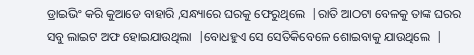ଡ୍ରାଇଭିଂ କରି କୁଆଡେ ବାହାରି ,ସନ୍ଧ୍ୟାରେ ଘରକୁ ଫେରୁଥିଲେ  |ରାତି ଆଠଟା ବେଳକୁ ତାଙ୍କ ଘରର ସବୁ ଲାଇଟ ଅଫ ହୋଇଯାଉଥିଲା  |ବୋଧହୁଏ ସେ ସେତିକିବେଳେ ଶୋଇବାକୁ ଯାଉଥିଲେ  |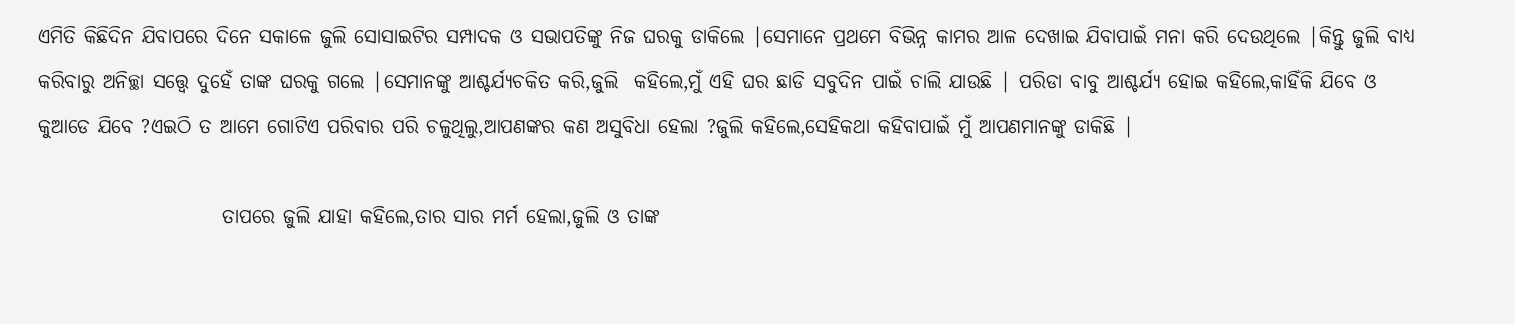ଏମିତି କିଛିଦିନ ଯିବାପରେ ଦିନେ ସକାଳେ ଜୁଲି ସୋସାଇଟିର ସମ୍ପାଦକ ଓ ସଭାପତିଙ୍କୁ ନିଜ ଘରକୁ ଡାକିଲେ |ସେମାନେ ପ୍ରଥମେ ବିଭିନ୍ନ କାମର ଆଳ ଦେଖାଇ ଯିବାପାଇଁ ମନା କରି ଦେଉଥିଲେ |କିନ୍ତୁ ଜୁଲି ବାଧ୍ୟ କରିବାରୁ ଅନିଚ୍ଛା ସତ୍ତ୍ୱେ ଦୁହେଁ ତାଙ୍କ ଘରକୁ ଗଲେ |ସେମାନଙ୍କୁ ଆଶ୍ଚର୍ଯ୍ୟଚକିତ କରି,ଜୁଲି  କହିଲେ,ମୁଁ ଏହି ଘର ଛାଡି ସବୁଦିନ ପାଇଁ ଚାଲି ଯାଉଛି | ପରିଡା ବାବୁ ଆଶ୍ଚର୍ଯ୍ୟ ହୋଇ କହିଲେ,କାହିଁକି ଯିବେ ଓ କୁଆଡେ ଯିବେ ?ଏଇଠି ତ ଆମେ ଗୋଟିଏ ପରିବାର ପରି ଚଳୁଥିଲୁ,ଆପଣଙ୍କର କଣ ଅସୁବିଧା ହେଲା ?ଜୁଲି କହିଲେ,ସେହିକଥା କହିବାପାଇଁ ମୁଁ ଆପଣମାନଙ୍କୁ ଡାକିଛି |

                       ତାପରେ ଜୁଲି ଯାହା କହିଲେ,ତାର ସାର ମର୍ମ ହେଲା,ଜୁଲି ଓ ତାଙ୍କ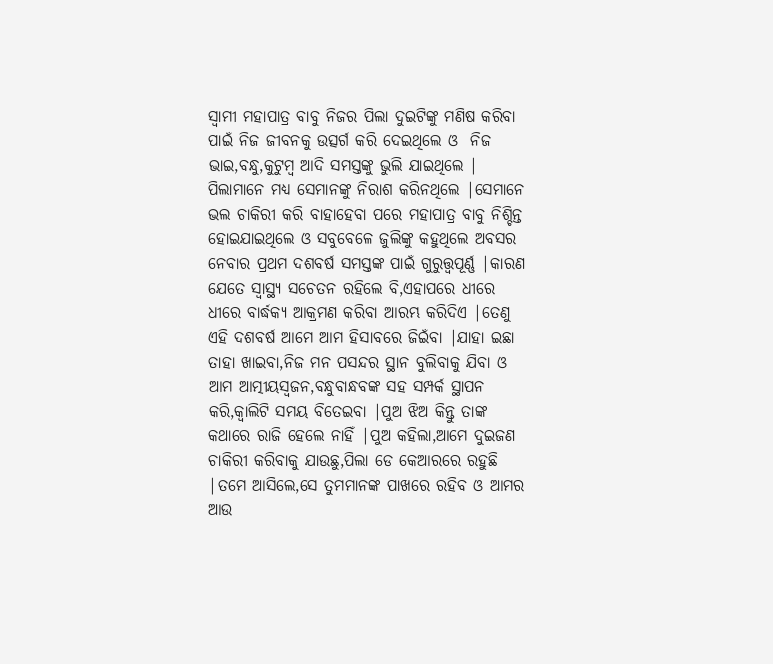ସ୍ୱାମୀ ମହାପାତ୍ର ବାବୁ ନିଜର ପିଲା ଦୁଇଟିଙ୍କୁ ମଣିଷ କରିବା ପାଇଁ ନିଜ ଜୀବନକୁ ଉତ୍ସର୍ଗ କରି ଦେଇଥିଲେ ଓ  ନିଜ ଭାଇ,ବନ୍ଧୁ,କୁଟୁମ୍ବ ଆଦି ସମସ୍ତଙ୍କୁ ଭୁଲି ଯାଇଥିଲେ | ପିଲାମାନେ ମଧ୍ୟ ସେମାନଙ୍କୁ ନିରାଶ କରିନଥିଲେ |ସେମାନେ ଭଲ ଚାକିରୀ କରି ବାହାହେବା ପରେ ମହାପାତ୍ର ବାବୁ ନିଶ୍ଚିନ୍ତ ହୋଇଯାଇଥିଲେ ଓ ସବୁବେଳେ ଜୁଲିଙ୍କୁ କହୁଥିଲେ ଅବସର ନେବାର ପ୍ରଥମ ଦଶବର୍ଷ ସମସ୍ତଙ୍କ ପାଇଁ ଗୁରୁତ୍ତ୍ୱପୂର୍ଣ୍ଣ |କାରଣ ଯେତେ ସ୍ୱାସ୍ଥ୍ୟ ସଚେତନ ରହିଲେ ବି,ଏହାପରେ ଧୀରେ ଧୀରେ ବାର୍ଦ୍ଧକ୍ୟ ଆକ୍ରମଣ କରିବା ଆରମ୍ଭ କରିଦିଏ |ତେଣୁ ଏହି ଦଶବର୍ଷ ଆମେ ଆମ ହିସାବରେ ଜିଇଁବା |ଯାହା ଇଛା ତାହା ଖାଇବା,ନିଜ ମନ ପସନ୍ଦର ସ୍ଥାନ ବୁଲିବାକୁ ଯିବା ଓ ଆମ ଆତ୍ମୀୟସ୍ୱଜନ,ବନ୍ଧୁବାନ୍ଧବଙ୍କ ସହ ସମ୍ପର୍କ ସ୍ଥାପନ କରି,କ୍ୱାଲିଟି ସମୟ ବିତେଇବା |ପୁଅ ଝିଅ କିନ୍ତୁ ତାଙ୍କ କଥାରେ ରାଜି ହେଲେ ନାହିଁ |ପୁଅ କହିଲା,ଆମେ ଦୁଇଜଣ ଚାକିରୀ କରିବାକୁ ଯାଉଛୁ,ପିଲା ଡେ କେଆରରେ ରହୁଛି |ତମେ ଆସିଲେ,ସେ ତୁମମାନଙ୍କ ପାଖରେ ରହିବ ଓ ଆମର ଆଉ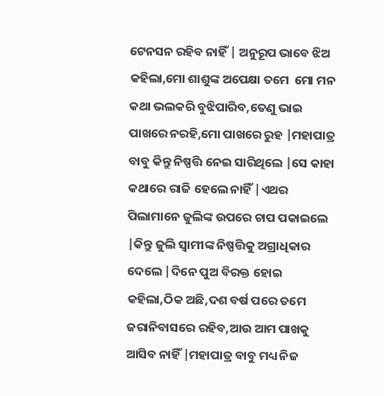ଟେନସନ ରହିବ ନାହିଁ | ଅନୁରୂପ ଭାବେ ଝିଅ କହିଲା,ମୋ ଶାଶୁଙ୍କ ଅପେକ୍ଷା ତମେ  ମୋ ମନ କଥା ଭଲକରି ବୁଝିପାରିବ,ତେଣୁ ଭାଇ ପାଖରେ ନରହି,ମୋ ପାଖରେ ରୁହ |ମହାପାତ୍ର ବାବୁ କିନ୍ତୁ ନିଷ୍ପତ୍ତି ନେଇ ସାରିଥିଲେ |ସେ କାହା କଥାରେ ରାଜି ହେଲେ ନାହିଁ |ଏଥର ପିଲାମାନେ ଜୁଲିଙ୍କ ଉପରେ ଚାପ ପକାଇଲେ |କିନ୍ତୁ ଜୁଲି ସ୍ୱାମୀଙ୍କ ନିଷ୍ପତ୍ତିକୁ ଅଗ୍ରାଧିକାର ଦେଲେ |ଦିନେ ପୁଅ ବିରକ୍ତ ହୋଇ କହିଲା,ଠିକ ଅଛି,ଦଶ ବର୍ଷ ପରେ ତମେ ଜରାନିବାସରେ ରହିବ,ଆଉ ଆମ ପାଖକୁ ଆସିବ ନାହିଁ |ମହାପାତ୍ର ବାବୁ ମଧ୍ୟ ନିଜ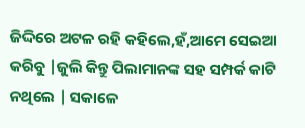ଜିଦ୍ଦିରେ ଅଟଳ ରହି କହିଲେ,ହଁ,ଆମେ ସେଇଆ କରିବୁ |ଜୁଲି କିନ୍ତୁ ପିଲାମାନଙ୍କ ସହ ସମ୍ପର୍କ କାଟି ନଥିଲେ | ସକାଳେ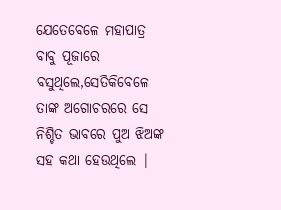ଯେତେବେଳେ ମହାପାତ୍ର ବାବୁ ପୂଜାରେ ବସୁଥିଲେ,ସେତିକିବେଳେ ତାଙ୍କ ଅଗୋଚରରେ ସେ ନିଶ୍ଚିତ ଭାବରେ ପୁଅ ଝିଅଙ୍କ ସହ କଥା ହେଉଥିଲେ |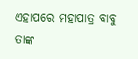ଏହାପରେ ମହାପାତ୍ର ବାବୁ ତାଙ୍କ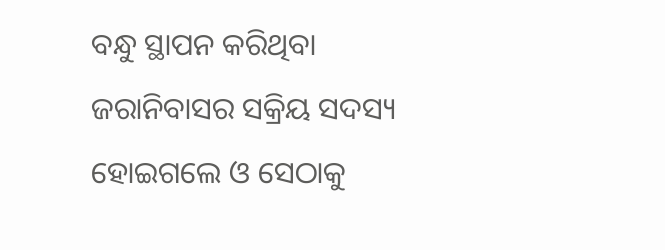ବନ୍ଧୁ ସ୍ଥାପନ କରିଥିବା ଜରାନିବାସର ସକ୍ରିୟ ସଦସ୍ୟ ହୋଇଗଲେ ଓ ସେଠାକୁ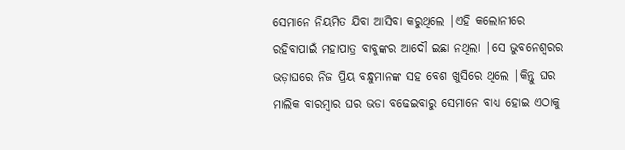ସେମାନେ ନିୟମିତ ଯିବା ଆସିବା କରୁଥିଲେ |ଏହି କଲୋନୀରେ ରହିବାପାଇଁ ମହାପାତ୍ର ବାବୁଙ୍କର ଆଦୌ ଇଛା ନଥିଲା |ସେ ଭୁବନେଶ୍ୱରର ଭଡ଼ାଘରେ ନିଜ ପ୍ରିୟ ବନ୍ଧୁମାନଙ୍କ ସହ ବେଶ ଖୁସିରେ ଥିଲେ |କିନ୍ତୁ ଘର ମାଲିକ ବାରମ୍ବାର ଘର ଭଡା ବଢେଇବାରୁ ସେମାନେ ବାଧ୍ୟ ହୋଇ ଏଠାକୁ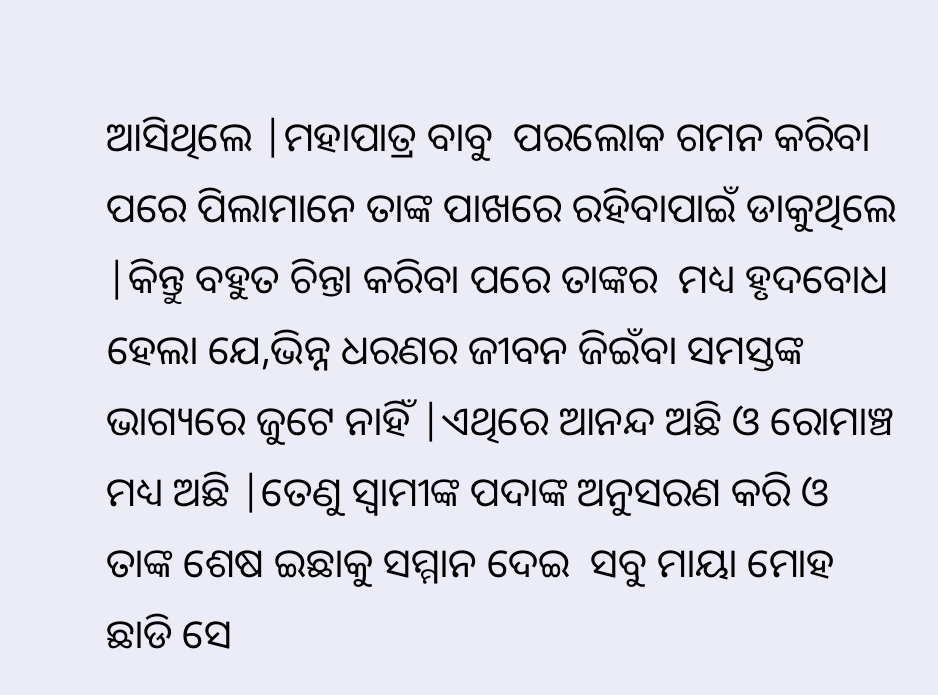ଆସିଥିଲେ |ମହାପାତ୍ର ବାବୁ  ପରଲୋକ ଗମନ କରିବା ପରେ ପିଲାମାନେ ତାଙ୍କ ପାଖରେ ରହିବାପାଇଁ ଡାକୁଥିଲେ |କିନ୍ତୁ ବହୁତ ଚିନ୍ତା କରିବା ପରେ ତାଙ୍କର  ମଧ୍ୟ ହୃଦବୋଧ ହେଲା ଯେ,ଭିନ୍ନ ଧରଣର ଜୀବନ ଜିଇଁବା ସମସ୍ତଙ୍କ ଭାଗ୍ୟରେ ଜୁଟେ ନାହିଁ |ଏଥିରେ ଆନନ୍ଦ ଅଛି ଓ ରୋମାଞ୍ଚ ମଧ୍ୟ ଅଛି |ତେଣୁ ସ୍ୱାମୀଙ୍କ ପଦାଙ୍କ ଅନୁସରଣ କରି ଓ ତାଙ୍କ ଶେଷ ଇଛାକୁ ସମ୍ମାନ ଦେଇ  ସବୁ ମାୟା ମୋହ ଛାଡି ସେ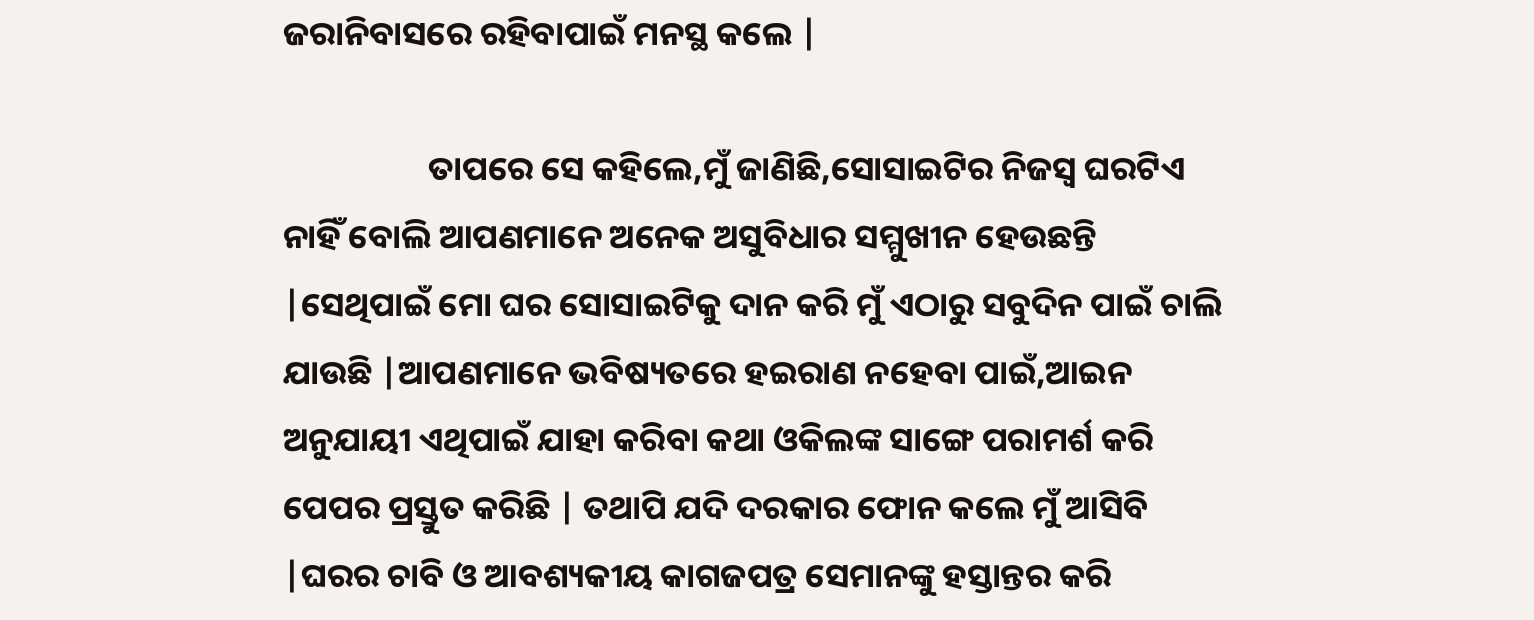ଜରାନିବାସରେ ରହିବାପାଇଁ ମନସ୍ଥ କଲେ |

                   ତାପରେ ସେ କହିଲେ,ମୁଁ ଜାଣିଛି,ସୋସାଇଟିର ନିଜସ୍ୱ ଘରଟିଏ ନାହିଁ ବୋଲି ଆପଣମାନେ ଅନେକ ଅସୁବିଧାର ସମ୍ମୁଖୀନ ହେଉଛନ୍ତି |ସେଥିପାଇଁ ମୋ ଘର ସୋସାଇଟିକୁ ଦାନ କରି ମୁଁ ଏଠାରୁ ସବୁଦିନ ପାଇଁ ଚାଲି ଯାଉଛି |ଆପଣମାନେ ଭବିଷ୍ୟତରେ ହଇରାଣ ନହେବା ପାଇଁ,ଆଇନ ଅନୁଯାୟୀ ଏଥିପାଇଁ ଯାହା କରିବା କଥା ଓକିଲଙ୍କ ସାଙ୍ଗେ ପରାମର୍ଶ କରି ପେପର ପ୍ରସ୍ତୁତ କରିଛି | ତଥାପି ଯଦି ଦରକାର ଫୋନ କଲେ ମୁଁ ଆସିବି |ଘରର ଚାବି ଓ ଆବଶ୍ୟକୀୟ କାଗଜପତ୍ର ସେମାନଙ୍କୁ ହସ୍ତାନ୍ତର କରି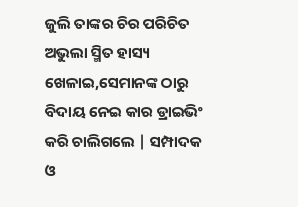ଜୁଲି ତାଙ୍କର ଚିର ପରିଚିତ ଅଭୁଲା ସ୍ମିତ ହାସ୍ୟ ଖେଳାଇ,ସେମାନଙ୍କ ଠାରୁ ବିଦାୟ ନେଇ କାର ଡ୍ରାଇଭିଂ କରି ଚାଲିଗଲେ | ସମ୍ପାଦକ ଓ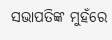ସଭାପତିଙ୍କ ମୁହଁରେ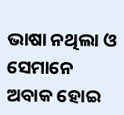ଭାଷା ନଥିଲା ଓ ସେମାନେ ଅବାକ ହୋଇ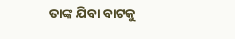ତାଙ୍କ ଯିବା ବାଟକୁ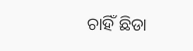ଚାହିଁ ଛିଡା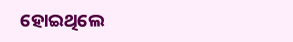ହୋଇଥିଲେ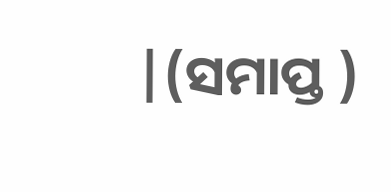|(ସମାପ୍ତ )